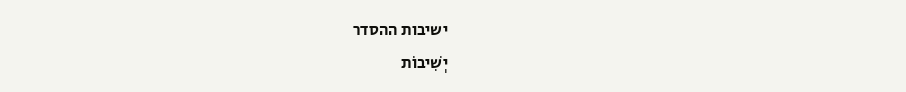ישיבות ההסדר
יְשִׁיבוֹת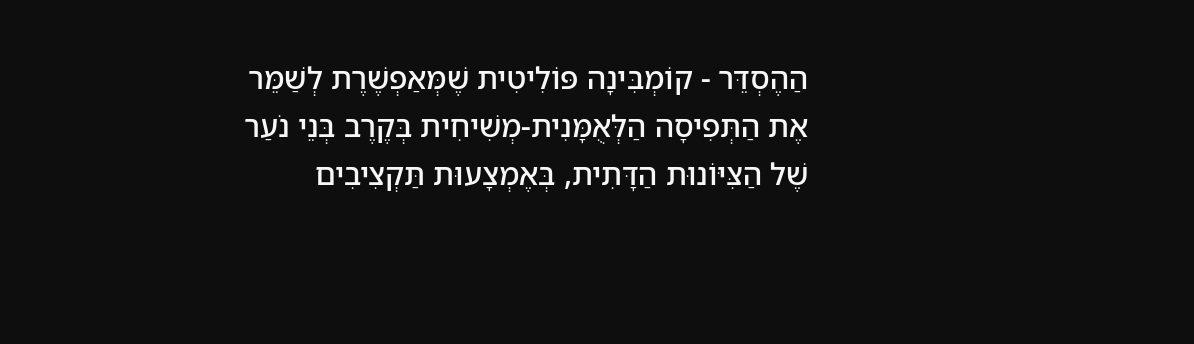הַהֶסְדֵּר - קוֹמְבִּינָה פּוֹלִיטִית שֶׁמְּאַפְשֶׁרֶת לְשַׁמֵּר אֶת הַתְּפִיסָה הַלְּאֻמָּנִית-מְשִׁיחִית בְּקֶרֶב בְּנֵי נֹעַר שֶׁל הַצִּיּוֹנוּת הַדָּתִית, בְּאֶמְצָעוּת תַּקְצִיבִים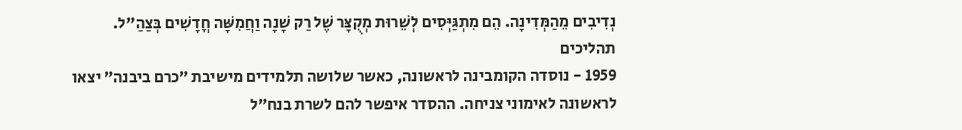נְדִיבִים מֵהַמְּדִינָה. הֵם מִתְגַּיְּסִים לְשֵׁרוּת מְקֻצָּר שֶׁל רַק שָׁנָה וַחֲמִשָּׁה חֳדָשִׁים בְּצַהַ"ל.
תהליכים
1959 - נוסדה הקומבינה לראשונה, כאשר שלושה תלמידים מישיבת ״כרם ביבנה״ יצאו לראשונה לאימוני צניחה. ההסדר איפשר להם לשרת בנח״ל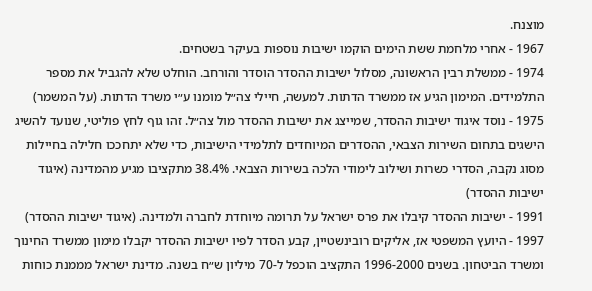מוצנח.
1967 - אחרי מלחמת ששת הימים הוקמו ישיבות נוספות בעיקר בשטחים.
1974 - ממשלת רבין הראשונה, מסלול ישיבות ההסדר הוסדר והורחב. הוחלט שלא להגביל את מספר התלמידים. המימון הגיע אז ממשרד הדתות. למעשה, חיילי צה״ל מומנו ע״י משרד הדתות. (על המשמר)
1975 - נוסד איגוד ישיבות ההסדר, שמייצג את ישיבות ההסדר מול צה״ל. זהו גוף לחץ פוליטי, שנועד להשיג הישגים בתחום השירות הצבאי, ההסדרים המיוחדים לתלמידי הישיבות, כדי שלא יתחככו חלילה בחיילות מסוג נקבה, הסדרי כשרות ושילוב לימודי הלכה בשירות הצבאי. 38.4% מתקציבו מגיע מהמדינה (איגוד ישיבות ההסדר)
1991 - ישיבות ההסדר קיבלו את פרס ישראל על תרומה מיוחדת לחברה ולמדינה. (איגוד ישיבות ההסדר)
1997 - היועץ המשפטי אז, אליקים רובינשטיין, קבע הסדר לפיו ישיבות ההסדר יקבלו מימון ממשרד החינוך ומשרד הביטחון. בשנים 1996-2000 התקציב הוכפל ל-70 מיליון ש״ח בשנה. מדינת ישראל מממנת כוחות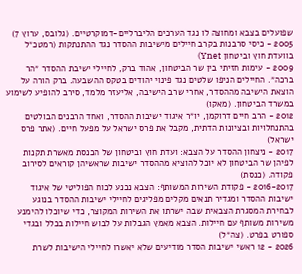שפועלים בצבא ומחוצה לו נגד הערכים הליברליים-דמוקרטיים. (גלובס, ערוץ 7)
2005 - כיסי סרבנות בקרב חיילים מישיבות ההסדר נגד ההתנתקות (רמטכ״ל בוועדת חוץ וביטחון Ynet)
2009 - עימות חזיתי בין שר הביטחון, אהוד ברק, לחיילי ישיבת ההסדר ״הר ברכה״. החיילים הניפו שלטים נגד פינוי יהודים בטקס ההשבעה. ברק הורה על הוצאת הישיבה מההסדר, אחרי שרב הישיבה, אליעזר מלמד, סירב להופיע לשימוע במשרד הביטחון. (מאקו)
2012 - הרב חיים דרוקמן, יו״ר איגוד ישיבות ההסדר, ואחד הרבנים הבולטים בהתנחלויות ובציונות הדתית, מקבל את פרס ישראל על מפעל חיים. (אתר פרס ישראל)
2017 - ניצחון ההסדר על הצבא: ועדת חוץ וביטחון של הכנסת מאשרת תקנות לפיהן שר הביטחון לא יוכל להוציא מההסדר ישיבות שראשיהן קוראים לסירוב פקודה. (כנסת)
2016-2017 - פקודת השירות המשותף: הצבא נכנע לכוח הפוליטי של איגוד ישיבות ההסדר ומגדיר תנאים מקלים מפליגים לחיילי ישיבות ההסדר בנוגע לבחירת המסגרת הצבאית שבה ישרתו את השירות המקוצר, כדי שיוכלו להימנע משירות משותף עם חיילות. הצבא מאמץ הגבלות על לבוש חיילות בכלל ובגדי ספורט בפרט. (צה״ל)
2026 - 12 ראשי ישיבות הסדר מודיעים שלא יאשרו לחיילי הישיבות לשרת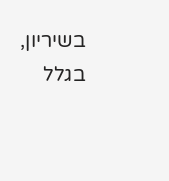בשיריון, בגלל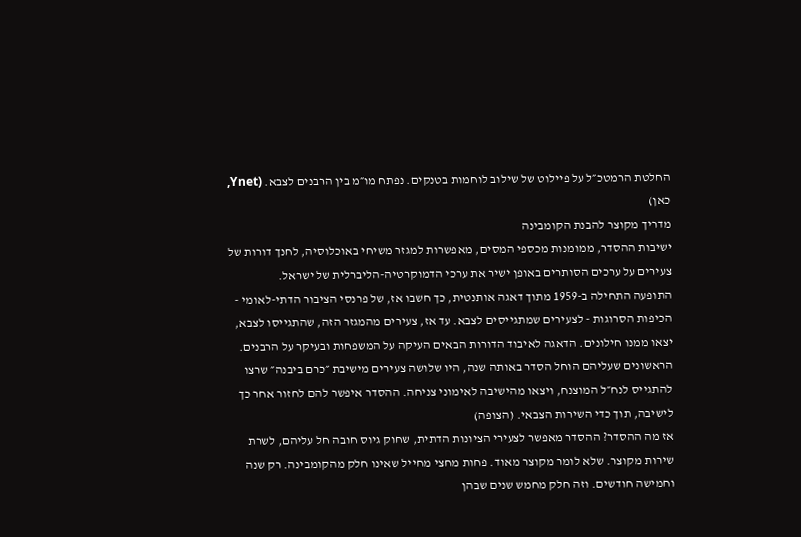החלטת הרמטכ״ל על פיילוט של שילוב לוחמות בטנקים. נפתח מו״מ בין הרבנים לצבא. (Ynet, כאן)
מדריך מקוצר להבנת הקומבינה
ישיבות ההסדר, ממומנות מכספי המסים, מאפשרות למגזר משיחי באוכלוסיה, לחנך דורות של צעירים על ערכים הסותרים באופן ישיר את ערכי הדמוקרטיה-הליברלית של ישראל.
התופעה התחילה ב-1959 מתוך דאגה אותנטית, כך חשבו אז, של פרנסי הציבור הדתי-לאומי - הכיפות הסרוגות - לצעירים שמתגייסים לצבא. עד אז, צעירים מהמגזר הזה, שהתגייסו לצבא, יצאו ממנו חילונים. הדאגה לאיבוד הדורות הבאים העיקה על המשפחות ובעיקר על הרבנים.
הראשונים שעליהם הוחל הסדר באותה שנה, היו שלושה צעירים מישיבת ״כרם ביבנה״ שרצו להתגייס לנח״ל המוצנח, ויצאו מהישיבה לאימוני צניחה. ההסדר איפשר להם לחזור אחר כך לישיבה, תוך כדי השירות הצבאי. (הצופה)
אז מה ההסדר? ההסדר מאפשר לצעירי הציונות הדתית, שחוק גיוס חובה חל עליהם, לשרת שירות מקוצר. שלא לומר מקוצר מאוד. פחות מחצי מחייל שאינו חלק מהקומבינה. רק שנה וחמישה חודשים. וזה חלק מחמש שנים שבהן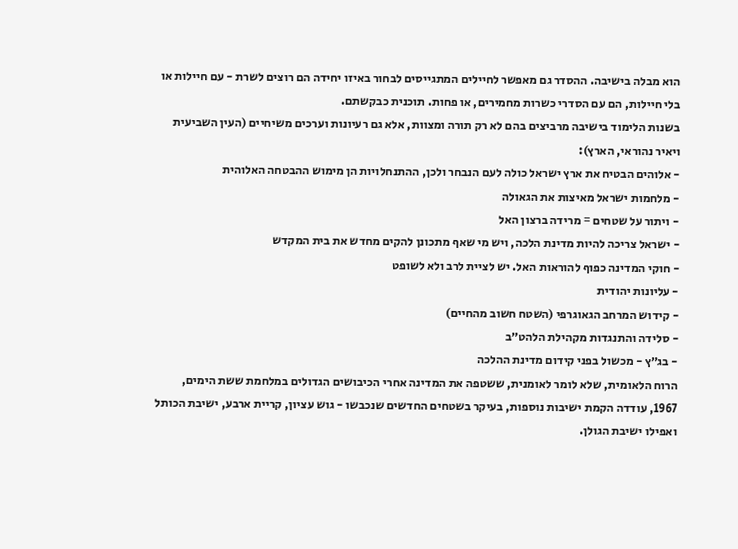הוא מבלה בישיבה. ההסדר גם מאפשר לחיילים המתגייסים לבחור באיזו יחידה הם רוצים לשרת - עם חיילות או בלי חיילות, הם עם הסדרי כשרות מחמירים, או פחות. תוכנית כבקשתם.
בשנות הלימוד בישיבה מרביצים בהם לא רק תורה ומצוות, אלא גם רעיונות וערכים משיחיים (העין השביעית ויאיר נהוראי, הארץ):
- אלוהים הבטיח את ארץ ישראל כולה לעם הנבחר ולכן, ההתנחלויות הן מימוש ההבטחה האלוהית
- מלחמות ישראל מאיצות את הגאולה
- ויתור על שטחים = מרידה ברצון האל
- ישראל צריכה להיות מדינת הלכה, ויש מי שאף מתכונן להקים מחדש את בית המקדש
- חוקי המדינה כפוף להוראות האל. יש לציית לרב ולא לשופט
- עליונות יהודית
- קידוש המרחב הגאוגרפי (השטח חשוב מהחיים)
- סלידה והתנגדות מקהילת הלהט״ב
- בג״ץ - מכשול בפני קידום מדינת ההלכה
הרוח הלאומית, שלא לומר לאומנית, ששטפה את המדינה אחרי הכיבושים הגדולים במלחמת ששת הימים, 1967, עודדה הקמת ישיבות נוספות, בעיקר בשטחים החדשים שנכבשו - גוש עציון, קריית ארבע, ישיבת הכותל ואפילו ישיבת הגולן.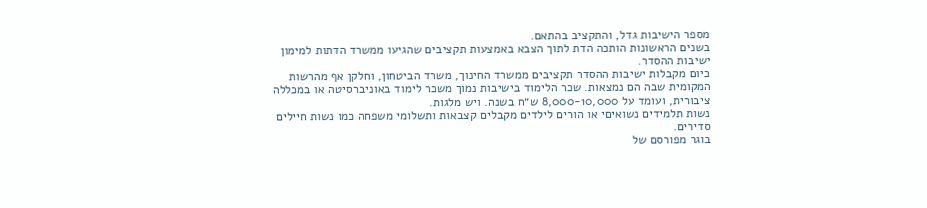מספר הישיבות גדל, והתקציב בהתאם.
בשנים הראשונות הותכה הדת לתוך הצבא באמצעות תקציבים שהגיעו ממשרד הדתות למימון ישיבות ההסדר.
כיום מקבלות ישיבות ההסדר תקציבים ממשרד החינוך, משרד הביטחון, וחלקן אף מהרשות המקומית שבה הם נמצאות. שכר הלימוד בישיבות נמוך משכר לימוד באוניברסיטה או במכללה ציבורית, ועומד על 8,000-10,000 ש״ח בשנה. ויש מלגות.
נשות תלמידים נשואיםי או הורים לילדים מקבלים קצבאות ותשלומי משפחה כמו נשות חיילים סדירים.
בוגר מפורסם של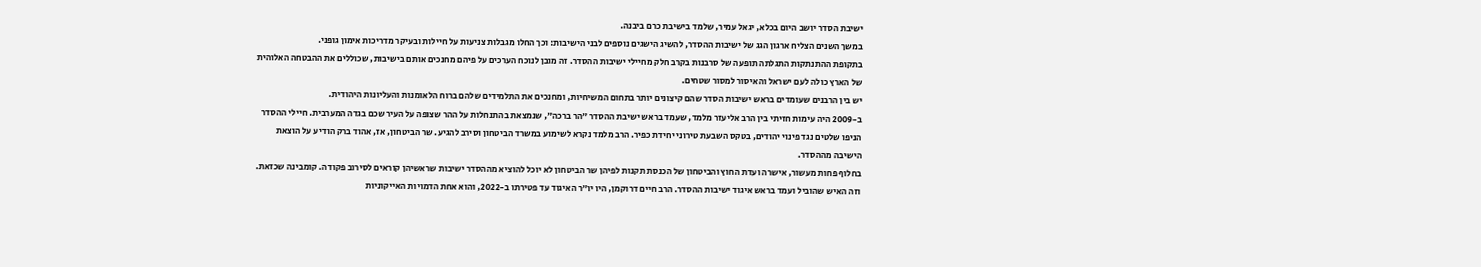ישיבת הסדר יושב היום בכלא, יגאל עמיר, שלמד בישיבת כרם ביבנה.
במשך השנים הצליח ארגון הגג של ישיבות ההסדר, להשיג הישגים נוספים לבני הישיבות: וכך החלו מגבלות צניעות על חיילות ובעיקר מדריכות אימון גופני.
בתקופת ההתנתקות התגלתה תופעה של סרבנות בקרב חלק מחיילי ישיבות ההסדר. זה מובן לנוכח הערכים על פיהם מחנכים אותם בישיבות, שכוללים את ההבטחה האלוהית של הארץ כולה לעם ישראל והאיסור למסור שטחים.
יש בין הרבנים שעומדים בראש ישיבות הסדר שהם קיצונים יותר בתחום המשיחיות, ומחנכים את התלמידים שלהם ברוח הלאומנות והעליונות היהודית.
ב-2009 היה עימות חזיתי בין הרב אליעזר מלמד, שעמד בראש ישיבת ההסדר ״הר ברכה״, שנמצאת בהתנחלות על ההר שצופה על העיר שכם בגדה המערבית. חיילי ההסדר הניפו שלטים נגד פינוי יהודים, בטקס השבעת טירוני יחידת כפיר. הרב מלמד נקרא לשימוע במשרד הביטחון וסירב להגיע. שר הביטחון, אז, אהוד ברק הודיע על הוצאת הישיבה מההסדר.
בחלוף פחות מעשור, אישרה ועדת החוץ והביטחון של הכנסת תקנות לפיהן שר הביטחון לא יוכל להוציא מההסדר ישיבות שראשיהן קוראים לסירוב פקודה. קומבינה שכזאת.
וזה האיש שהוביל ועמד בראש איגוד ישיבות ההסדר. הרב חיים דרוקמן, היו יו״ר האיגוד עד פטירתו ב-2022, והוא אחת הדמויות האייקוניות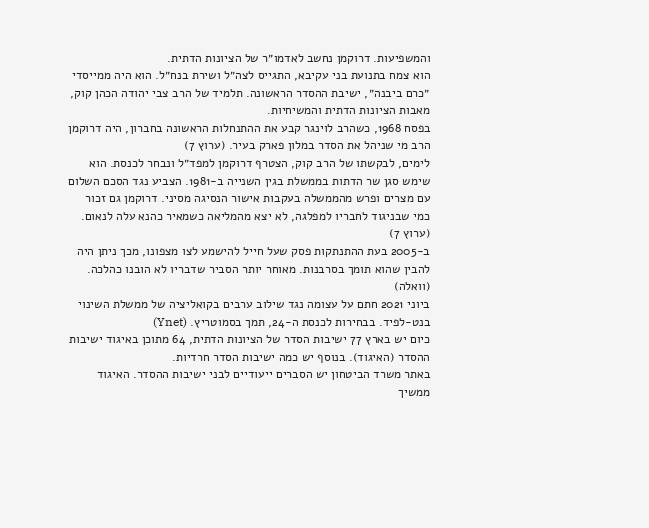והמשפיעות. דרוקמן נחשב לאדמו״ר של הציונות הדתית.
הוא צמח בתנועת בני עקיבא, התגייס לצה״ל ושירת בנח״ל. הוא היה ממייסדי ״כרם ביבנה״, ישיבת ההסדר הראשונה. תלמיד של הרב צבי יהודה הכהן קוק, מאבות הציונות הדתית והמשיחיות.
בפסח 1968, כשהרב לוינגר קבע את ההתנחלות הראשונה בחברון, היה דרוקמן הרב מי שניהל את הסדר במלון פארק בעיר. (ערוץ 7)
לימים, לבקשתו של הרב קוק, הצטרף דרוקמן למפד״ל ונבחר לכנסת. הוא שימש סגן שר הדתות בממשלת בגין השנייה ב-1981. הצביע נגד הסכם השלום עם מצרים ופרש מהממשלה בעקבות אישור הנסיגה מסיני. דרוקמן גם זכור כמי שבניגוד לחבריו למפלגה, לא יצא מהמליאה כשמאיר כהנא עלה לנאום. (ערוץ 7)
ב-2005 בעת ההתנתקות פסק שעל חייל להישמע לצו מצפונו, מכך ניתן היה להבין שהוא תומך בסרבנות. מאוחר יותר הסביר שדבריו לא הובנו כהלכה. (וואלה)
ביוני 2021 חתם על עצומה נגד שילוב ערבים בקואליציה של ממשלת השינוי בנט-לפיד. בבחירות לכנסת ה-24, תמך בסמוטריץ. (Ynet)
כיום יש בארץ 77 ישיבות הסדר של הציונות הדתית, 64 מתוכן באיגוד ישיבות ההסדר (האיגוד). בנוסף יש כמה ישיבות הסדר חרדיות.
באתר משרד הביטחון יש הסברים ייעודיים לבני ישיבות ההסדר. האיגוד ממשיך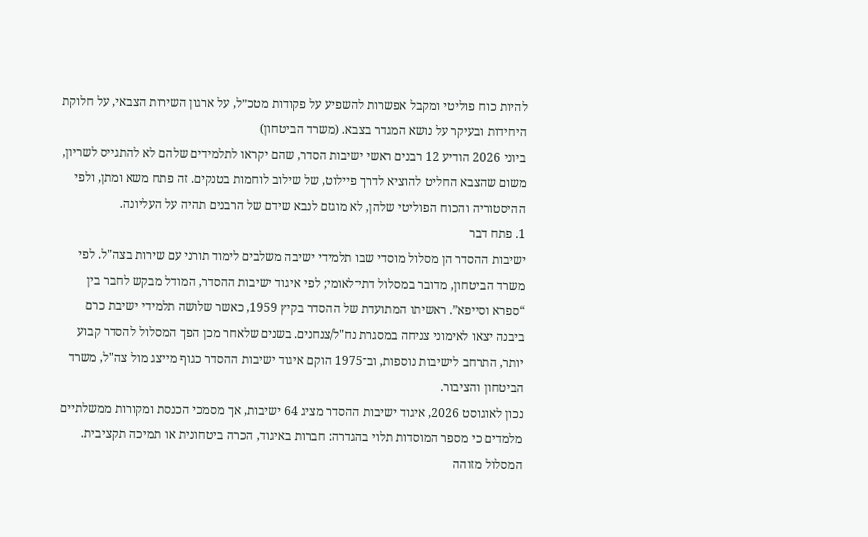להיות כוח פוליטי ומקבל אפשרות להשפיע על פקודות מטכ״ל, על ארגון השירות הצבאי, על חלוקת היחידות ובעיקר על נושא המגדר בצבא. (משרד הביטחון)
ביוני 2026 הודיע 12 רבנים ראשי ישיבות הסדר, שהם יקראו לתלמידים שלהם לא להתגייס לשריון, משום שהצבא החליט להוציא לדרך פיילוט, של שילוב לוחמות בטנקים. זה פתח משא ומתן, ולפי ההיסטוריה והכוח הפוליטי שלהן, לא מוגזם לנבא שידם של הרבנים תהיה על העליונה.
1. פתח דבר
ישיבות ההסדר הן מסלול מוסדי שבו תלמידי ישיבה משלבים לימוד תורני עם שירות בצה"ל. לפי משרד הביטחון, מדובר במסלול דתי־לאומי; לפי איגוד ישיבות ההסדר, המודל מבקש לחבר בין “ספרא וסייפא”. ראשיתו המתועדת של ההסדר בקיץ 1959, כאשר שלושה תלמידי ישיבת כרם ביבנה יצאו לאימוני צניחה במסגרת נח"ל/צנחנים. בשנים שלאחר מכן הפך המסלול להסדר קבוע יותר, התרחב לישיבות נוספות, וב־1975 הוקם איגוד ישיבות ההסדר כגוף מייצג מול צה"ל, משרד הביטחון והציבור.
נכון לאוגוסט 2026, איגוד ישיבות ההסדר מציג 64 ישיבות, אך מסמכי הכנסת ומקורות ממשלתיים מלמדים כי מספר המוסדות תלוי בהגדרה: חברות באיגוד, הכרה ביטחונית או תמיכה תקציבית. המסלול מזוהה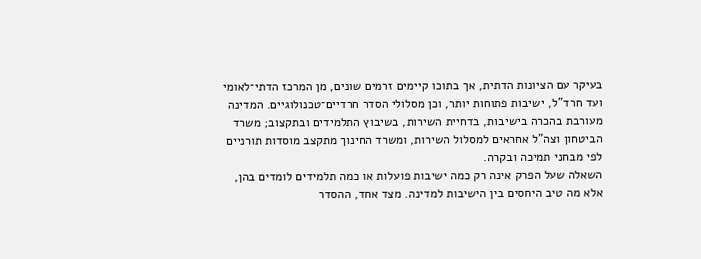בעיקר עם הציונות הדתית, אך בתוכו קיימים זרמים שונים, מן המרכז הדתי־לאומי ועד חרד"ל, ישיבות פתוחות יותר, וכן מסלולי הסדר חרדיים־טכנולוגיים. המדינה מעורבת בהכרה בישיבות, בדחיית השירות, בשיבוץ התלמידים ובתקצוב; משרד הביטחון וצה"ל אחראים למסלול השירות, ומשרד החינוך מתקצב מוסדות תורניים לפי מבחני תמיכה ובקרה.
השאלה שעל הפרק אינה רק כמה ישיבות פועלות או כמה תלמידים לומדים בהן, אלא מה טיב היחסים בין הישיבות למדינה. מצד אחד, ההסדר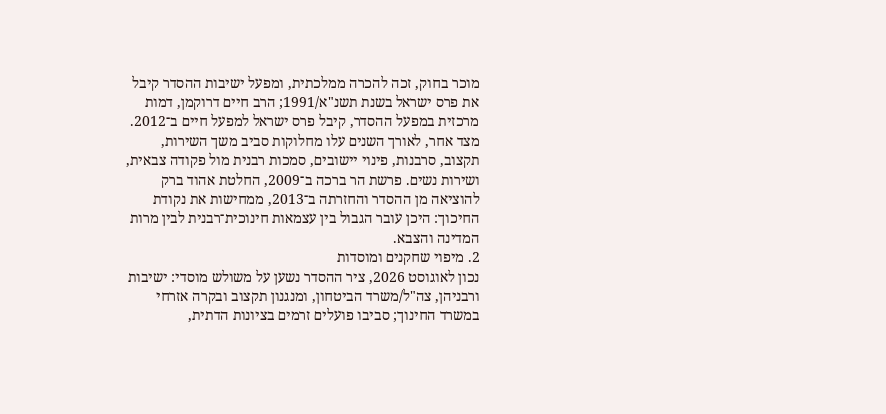מוכר בחוק, זכה להכרה ממלכתית, ומפעל ישיבות ההסדר קיבל את פרס ישראל בשנת תשנ"א/1991; הרב חיים דרוקמן, דמות מרכזית במפעל ההסדר, קיבל פרס ישראל למפעל חיים ב־2012. מצד אחר, לאורך השנים עלו מחלוקות סביב משך השירות, תקצוב, סרבנות, פינוי יישובים, סמכות רבנית מול פקודה צבאית, ושירות נשים. פרשת הר ברכה ב־2009, החלטת אהוד ברק להוציאה מן ההסדר והחזרתה ב־2013, ממחישות את נקודת החיכוך: היכן עובר הגבול בין עצמאות חינוכית־רבנית לבין מרות המדינה והצבא.
2. מיפוי שחקנים ומוסדות
נכון לאוגוסט 2026, ציר ההסדר נשען על משולש מוסדי: ישיבות ורבניהן, צה"ל/משרד הביטחון, ומנגנון תקצוב ובקרה אזרחי במשרד החינוך; סביבו פועלים זרמים בציונות הדתית,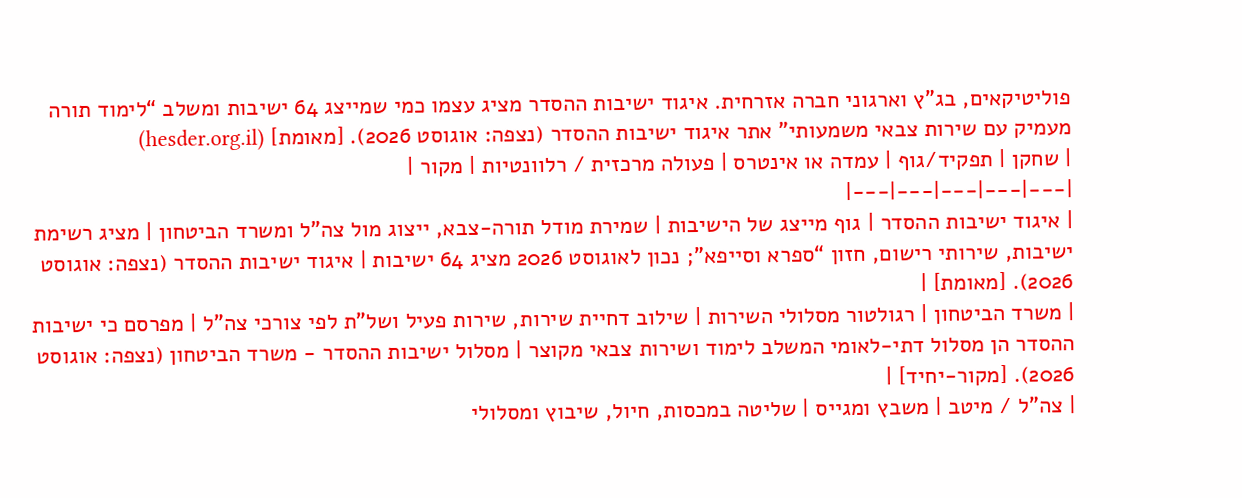פוליטיקאים, בג"ץ וארגוני חברה אזרחית. איגוד ישיבות ההסדר מציג עצמו כמי שמייצג 64 ישיבות ומשלב “לימוד תורה מעמיק עם שירות צבאי משמעותי” אתר איגוד ישיבות ההסדר (נצפה: אוגוסט 2026). [מאומת] (hesder.org.il)
| שחקן | תפקיד/גוף | עמדה או אינטרס | פעולה מרכזית / רלוונטיות | מקור |
|---|---|---|---|---|
| איגוד ישיבות ההסדר | גוף מייצג של הישיבות | שמירת מודל תורה-צבא, ייצוג מול צה"ל ומשרד הביטחון | מציג רשימת ישיבות, שירותי רישום, חזון “ספרא וסייפא”; נכון לאוגוסט 2026 מציג 64 ישיבות | איגוד ישיבות ההסדר (נצפה: אוגוסט 2026). [מאומת] |
| משרד הביטחון | רגולטור מסלולי השירות | שילוב דחיית שירות, שירות פעיל ושל"ת לפי צורכי צה"ל | מפרסם כי ישיבות ההסדר הן מסלול דתי-לאומי המשלב לימוד ושירות צבאי מקוצר | מסלול ישיבות ההסדר - משרד הביטחון (נצפה: אוגוסט 2026). [מקור-יחיד] |
| צה"ל / מיטב | משבץ ומגייס | שליטה במכסות, חיול, שיבוץ ומסלולי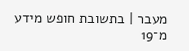מעבר | בתשובת חופש מידע מ־19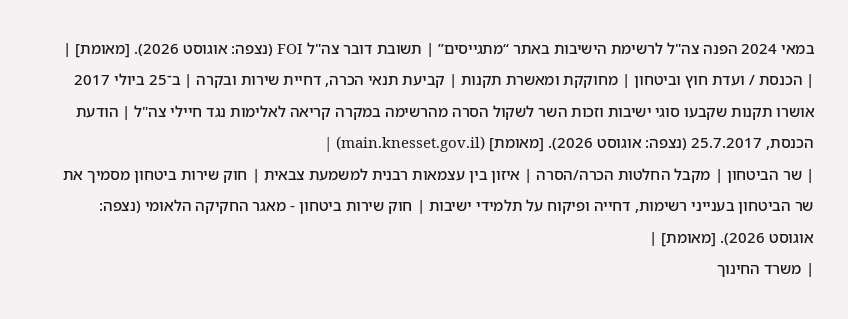במאי 2024 הפנה צה"ל לרשימת הישיבות באתר “מתגייסים” | תשובת דובר צה"ל FOI (נצפה: אוגוסט 2026). [מאומת] |
| הכנסת / ועדת חוץ וביטחון | מחוקקת ומאשרת תקנות | קביעת תנאי הכרה, דחיית שירות ובקרה | ב־25 ביולי 2017 אושרו תקנות שקבעו סוגי ישיבות וזכות השר לשקול הסרה מהרשימה במקרה קריאה לאלימות נגד חיילי צה"ל | הודעת הכנסת, 25.7.2017 (נצפה: אוגוסט 2026). [מאומת] (main.knesset.gov.il) |
| שר הביטחון | מקבל החלטות הכרה/הסרה | איזון בין עצמאות רבנית למשמעת צבאית | חוק שירות ביטחון מסמיך את שר הביטחון בענייני רשימות, דחייה ופיקוח על תלמידי ישיבות | חוק שירות ביטחון - מאגר החקיקה הלאומי (נצפה: אוגוסט 2026). [מאומת] |
| משרד החינוך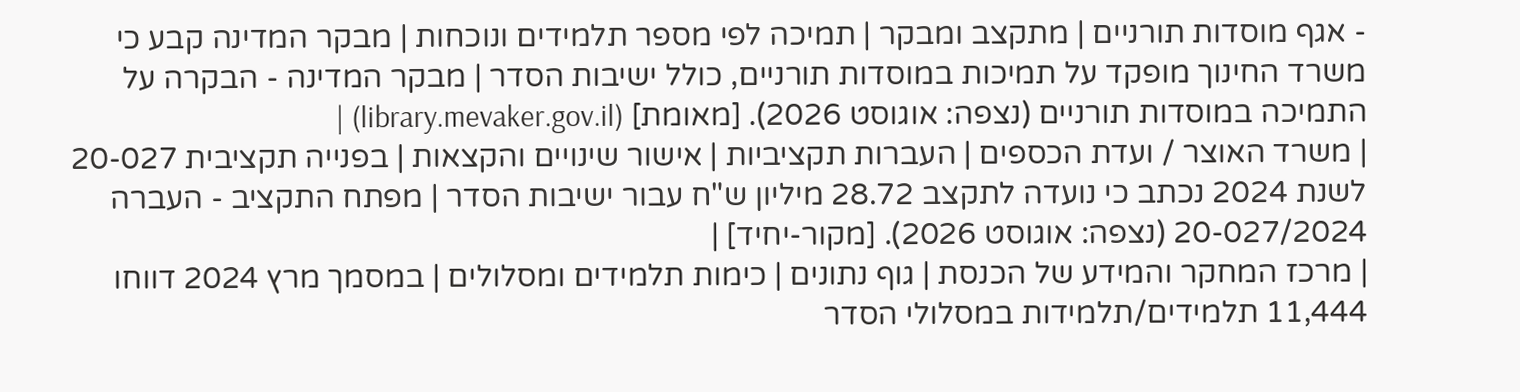- אגף מוסדות תורניים | מתקצב ומבקר | תמיכה לפי מספר תלמידים ונוכחות | מבקר המדינה קבע כי משרד החינוך מופקד על תמיכות במוסדות תורניים, כולל ישיבות הסדר | מבקר המדינה - הבקרה על התמיכה במוסדות תורניים (נצפה: אוגוסט 2026). [מאומת] (library.mevaker.gov.il) |
| משרד האוצר / ועדת הכספים | העברות תקציביות | אישור שינויים והקצאות | בפנייה תקציבית 20-027 לשנת 2024 נכתב כי נועדה לתקצב 28.72 מיליון ש"ח עבור ישיבות הסדר | מפתח התקציב - העברה 20-027/2024 (נצפה: אוגוסט 2026). [מקור-יחיד] |
| מרכז המחקר והמידע של הכנסת | גוף נתונים | כימות תלמידים ומסלולים | במסמך מרץ 2024 דווחו 11,444 תלמידים/תלמידות במסלולי הסדר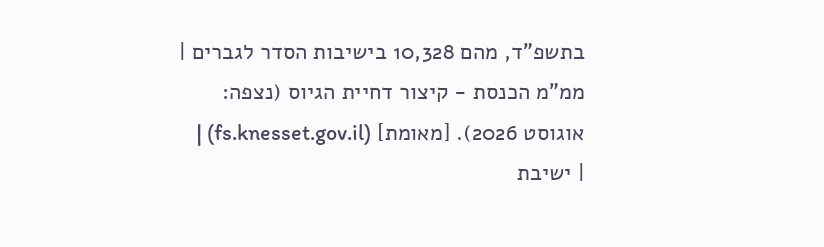בתשפ"ד, מהם 10,328 בישיבות הסדר לגברים | ממ"מ הכנסת - קיצור דחיית הגיוס (נצפה: אוגוסט 2026). [מאומת] (fs.knesset.gov.il) |
| ישיבת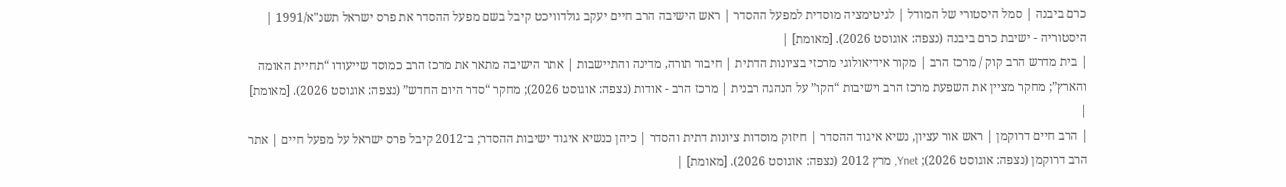כרם ביבנה | סמל היסטורי של המודל | לגיטימציה מוסדית למפעל ההסדר | ראש הישיבה הרב חיים יעקב גולדוויכט קיבל בשם מפעל ההסדר את פרס ישראל תשנ"א/1991 | היסטוריה - ישיבת כרם ביבנה (נצפה: אוגוסט 2026). [מאומת] |
| בית מדרש הרב קוק / מרכז הרב | מקור אידיאולוגי מרכזי בציונות הדתית | חיבור תורה, מדינה והתיישבות | אתר הישיבה מתאר את מרכז הרב כמוסד שייעודו “תחיית האומה והארץ”; מחקר מציין את השפעת מרכז הרב וישיבות “הקו” על הנהגה רבנית | מרכז הרב - אודות (נצפה: אוגוסט 2026); מחקר “סדר היום החדש” (נצפה: אוגוסט 2026). [מאומת] |
| הרב חיים דרוקמן | ראש אור עציון, נשיא איגוד ההסדר | חיזוק מוסדות ציונות דתית והסדר | כיהן כנשיא איגוד ישיבות ההסדר; ב־2012 קיבל פרס ישראל על מפעל חיים | אתר הרב דרוקמן (נצפה: אוגוסט 2026); Ynet, מרץ 2012 (נצפה: אוגוסט 2026). [מאומת] |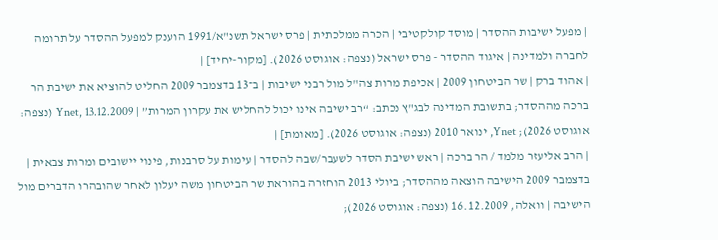| מפעל ישיבות ההסדר | מוסד קולקטיבי | הכרה ממלכתית | פרס ישראל תשנ"א/1991 הוענק למפעל ההסדר על תרומה לחברה ולמדינה | איגוד ההסדר - פרס ישראל (נצפה: אוגוסט 2026). [מקור-יחיד] |
| אהוד ברק | שר הביטחון 2009 | אכיפת מרות צה"ל מול רבני ישיבות | ב־13 בדצמבר 2009 החליט להוציא את ישיבת הר ברכה מההסדר; בתשובת המדינה לבג"ץ נכתב: “רב ישיבה אינו יכול להחליש את עקרון המרות” | Ynet, 13.12.2009 (נצפה: אוגוסט 2026); Ynet, ינואר 2010 (נצפה: אוגוסט 2026). [מאומת] |
| הרב אליעזר מלמד / הר ברכה | ראש ישיבת הסדר לשעבר/שבה להסדר | עימות על סרבנות, פינוי יישובים ומרות צבאית | בדצמבר 2009 הישיבה הוצאה מההסדר; ביולי 2013 הוחזרה בהוראת שר הביטחון משה יעלון לאחר שהובהרו הדברים מול הישיבה | וואלה, 16.12.2009 (נצפה: אוגוסט 2026);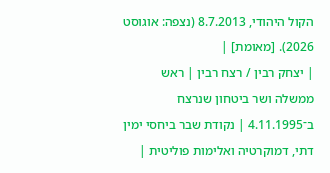הקול היהודי, 8.7.2013 (נצפה: אוגוסט 2026). [מאומת] |
| יצחק רבין / רצח רבין | ראש ממשלה ושר ביטחון שנרצח ב־4.11.1995 | נקודת שבר ביחסי ימין דתי, דמוקרטיה ואלימות פוליטית |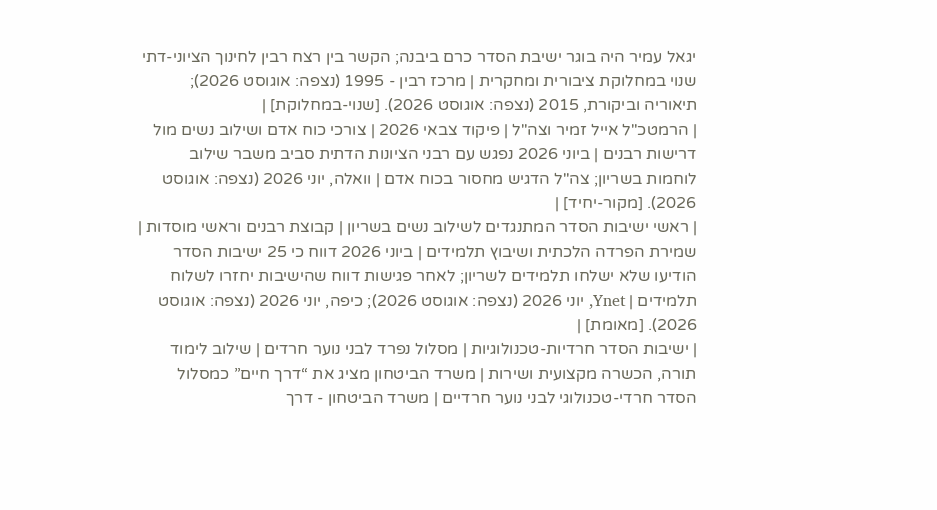יגאל עמיר היה בוגר ישיבת הסדר כרם ביבנה; הקשר בין רצח רבין לחינוך הציוני-דתי שנוי במחלוקת ציבורית ומחקרית | מרכז רבין - 1995 (נצפה: אוגוסט 2026); תיאוריה וביקורת, 2015 (נצפה: אוגוסט 2026). [שנוי-במחלוקת] |
| הרמטכ"ל אייל זמיר וצה"ל | פיקוד צבאי 2026 | צורכי כוח אדם ושילוב נשים מול דרישות רבנים | ביוני 2026 נפגש עם רבני הציונות הדתית סביב משבר שילוב לוחמות בשריון; צה"ל הדגיש מחסור בכוח אדם | וואלה, יוני 2026 (נצפה: אוגוסט 2026). [מקור-יחיד] |
| ראשי ישיבות הסדר המתנגדים לשילוב נשים בשריון | קבוצת רבנים וראשי מוסדות | שמירת הפרדה הלכתית ושיבוץ תלמידים | ביוני 2026 דווח כי 25 ישיבות הסדר הודיעו שלא ישלחו תלמידים לשריון; לאחר פגישות דווח שהישיבות יחזרו לשלוח תלמידים | Ynet, יוני 2026 (נצפה: אוגוסט 2026); כיפה, יוני 2026 (נצפה: אוגוסט 2026). [מאומת] |
| ישיבות הסדר חרדיות-טכנולוגיות | מסלול נפרד לבני נוער חרדים | שילוב לימוד תורה, הכשרה מקצועית ושירות | משרד הביטחון מציג את “דרך חיים” כמסלול הסדר חרדי-טכנולוגי לבני נוער חרדיים | משרד הביטחון - דרך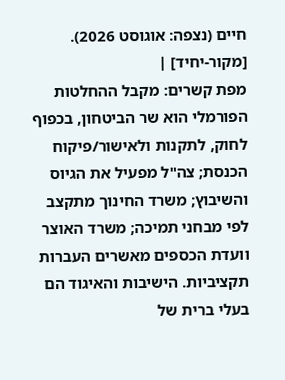חיים (נצפה: אוגוסט 2026). [מקור-יחיד] |
מפת קשרים: מקבל ההחלטות הפורמלי הוא שר הביטחון, בכפוף לחוק, לתקנות ולאישור/פיקוח הכנסת; צה"ל מפעיל את הגיוס והשיבוץ; משרד החינוך מתקצב לפי מבחני תמיכה; משרד האוצר וועדת הכספים מאשרים העברות תקציביות. הישיבות והאיגוד הם בעלי ברית של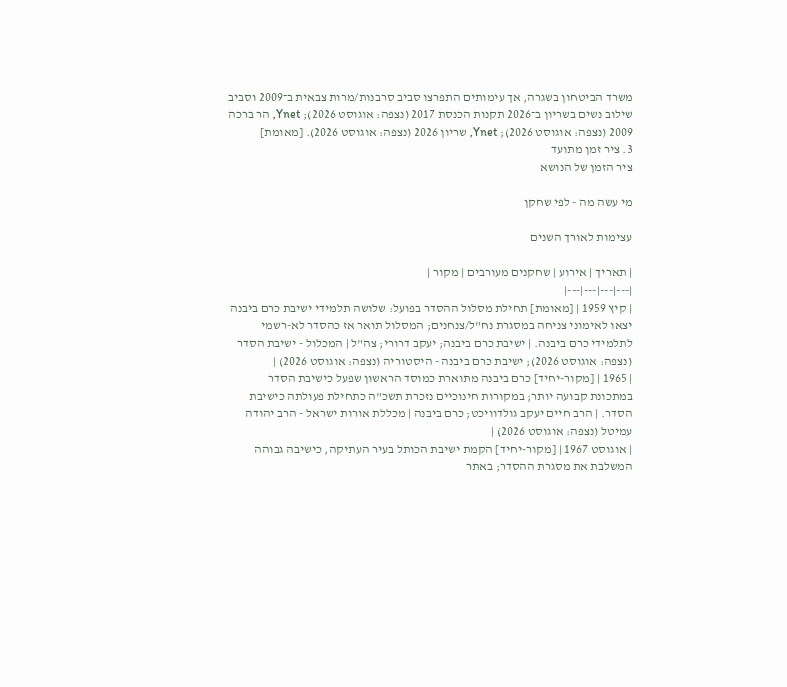משרד הביטחון בשגרה, אך עימותים התפרצו סביב סרבנות/מרות צבאית ב־2009 וסביב שילוב נשים בשריון ב־2026 תקנות הכנסת 2017 (נצפה: אוגוסט 2026); Ynet, הר ברכה 2009 (נצפה: אוגוסט 2026); Ynet, שריון 2026 (נצפה: אוגוסט 2026). [מאומת]
3. ציר זמן מתועד
ציר הזמן של הנושא

מי עשה מה - לפי שחקן

עצימות לאורך השנים

| תאריך | אירוע | שחקנים מעורבים | מקור |
|---|---|---|---|
| קיץ 1959 | [מאומת] תחילת מסלול ההסדר בפועל: שלושה תלמידי ישיבת כרם ביבנה יצאו לאימוני צניחה במסגרת נח"ל/צנחנים; המסלול תואר אז כהסדר לא-רשמי לתלמידי כרם ביבנה. | ישיבת כרם ביבנה; יעקב דרורי; צה"ל | המכלול - ישיבת הסדר (נצפה: אוגוסט 2026); ישיבת כרם ביבנה - היסטוריה (נצפה: אוגוסט 2026) |
| 1965 | [מקור-יחיד] כרם ביבנה מתוארת כמוסד הראשון שפעל כישיבת הסדר במתכונת קבועה יותר; במקורות חינוכיים נזכרת תשכ"ה כתחילת פעולתה כישיבת הסדר. | הרב חיים יעקב גולדוויכט; כרם ביבנה | מכללת אורות ישראל - הרב יהודה עמיטל (נצפה: אוגוסט 2026) |
| אוגוסט 1967 | [מקור-יחיד] הקמת ישיבת הכותל בעיר העתיקה, כישיבה גבוהה המשלבת את מסגרת ההסדר; באתר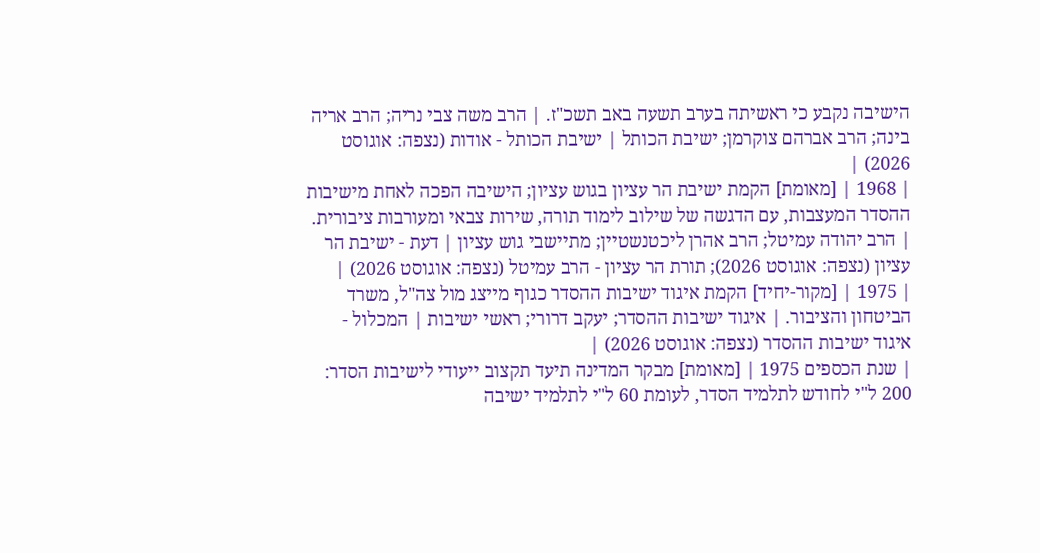הישיבה נקבע כי ראשיתה בערב תשעה באב תשכ"ז. | הרב משה צבי נריה; הרב אריה בינה; הרב אברהם צוקרמן; ישיבת הכותל | ישיבת הכותל - אודות (נצפה: אוגוסט 2026) |
| 1968 | [מאומת] הקמת ישיבת הר עציון בגוש עציון; הישיבה הפכה לאחת מישיבות ההסדר המעצבות, עם הדגשה של שילוב לימוד תורה, שירות צבאי ומעורבות ציבורית. | הרב יהודה עמיטל; הרב אהרן ליכטנשטיין; מתיישבי גוש עציון | דעת - ישיבת הר עציון (נצפה: אוגוסט 2026); תורת הר עציון - הרב עמיטל (נצפה: אוגוסט 2026) |
| 1975 | [מקור-יחיד] הקמת איגוד ישיבות ההסדר כגוף מייצג מול צה"ל, משרד הביטחון והציבור. | איגוד ישיבות ההסדר; יעקב דרורי; ראשי ישיבות | המכלול - איגוד ישיבות ההסדר (נצפה: אוגוסט 2026) |
| שנת הכספים 1975 | [מאומת] מבקר המדינה תיעד תקצוב ייעודי לישיבות הסדר: 200 ל"י לחודש לתלמיד הסדר, לעומת 60 ל"י לתלמיד ישיבה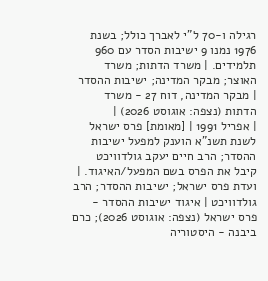רגילה ו-70 ל"י לאברך כולל; בשנת 1976 נמנו 9 ישיבות הסדר עם 960 תלמידים. | משרד הדתות; משרד האוצר; מבקר המדינה; ישיבות ההסדר | מבקר המדינה, דוח 27 - משרד הדתות (נצפה: אוגוסט 2026) |
| אפריל 1991 | [מאומת] פרס ישראל לשנת תשנ"א הוענק למפעל ישיבות ההסדר; הרב חיים יעקב גולדוויכט קיבל את הפרס בשם המפעל/האיגוד. | ועדת פרס ישראל; ישיבות ההסדר; הרב גולדוויכט | איגוד ישיבות ההסדר - פרס ישראל (נצפה: אוגוסט 2026); כרם ביבנה - היסטוריה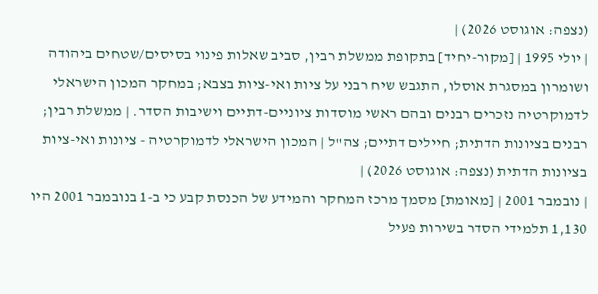(נצפה: אוגוסט 2026) |
| יולי 1995 | [מקור-יחיד] בתקופת ממשלת רבין, סביב שאלות פינוי בסיסים/שטחים ביהודה ושומרון במסגרת אוסלו, התגבש שיח רבני על ציות ואי-ציות בצבא; במחקר המכון הישראלי לדמוקרטיה נזכרים רבנים ובהם ראשי מוסדות ציוניים-דתיים וישיבות הסדר. | ממשלת רבין; רבנים בציונות הדתית; חיילים דתיים; צה"ל | המכון הישראלי לדמוקרטיה - ציונות ואי-ציות בציונות הדתית (נצפה: אוגוסט 2026) |
| נובמבר 2001 | [מאומת] מסמך מרכז המחקר והמידע של הכנסת קבע כי ב-1 בנובמבר 2001 היו 1,130 תלמידי הסדר בשירות פעיל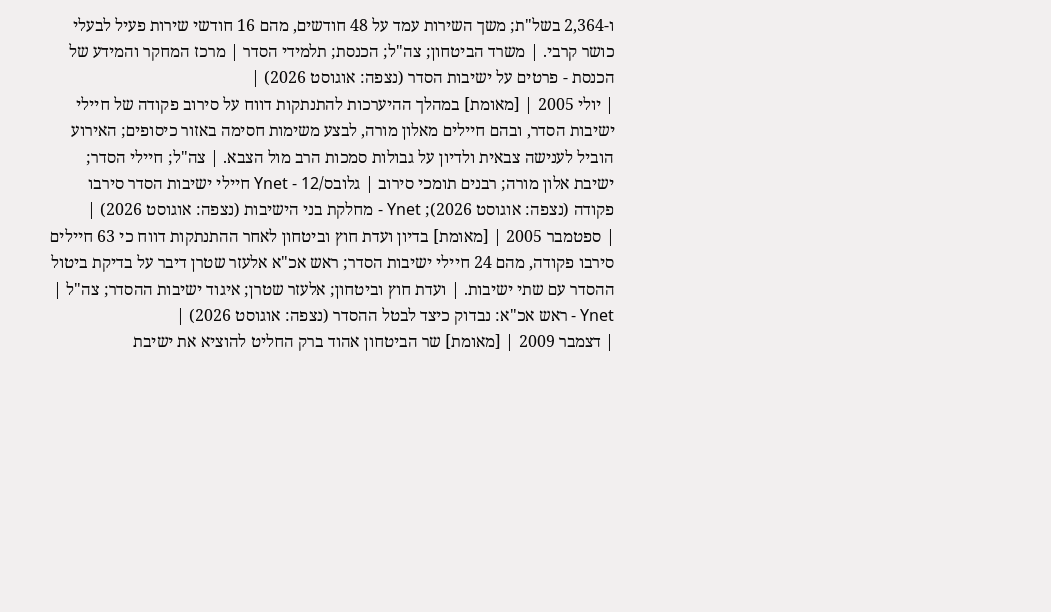ו-2,364 בשל"ת; משך השירות עמד על 48 חודשים, מהם 16 חודשי שירות פעיל לבעלי כושר קרבי. | משרד הביטחון; צה"ל; הכנסת; תלמידי הסדר | מרכז המחקר והמידע של הכנסת - פרטים על ישיבות הסדר (נצפה: אוגוסט 2026) |
| יולי 2005 | [מאומת] במהלך ההיערכות להתנתקות דווח על סירוב פקודה של חיילי ישיבות הסדר, ובהם חיילים מאלון מורה, לבצע משימות חסימה באזור כיסופים; האירוע הוביל לענישה צבאית ולדיון על גבולות סמכות הרב מול הצבא. | צה"ל; חיילי הסדר; ישיבת אלון מורה; רבנים תומכי סירוב | גלובס/Ynet - 12 חיילי ישיבות הסדר סירבו פקודה (נצפה: אוגוסט 2026); Ynet - מחלקת בני הישיבות (נצפה: אוגוסט 2026) |
| ספטמבר 2005 | [מאומת] בדיון ועדת חוץ וביטחון לאחר ההתנתקות דווח כי 63 חיילים סירבו פקודה, מהם 24 חיילי ישיבות הסדר; ראש אכ"א אלעזר שטרן דיבר על בדיקת ביטול ההסדר עם שתי ישיבות. | ועדת חוץ וביטחון; אלעזר שטרן; איגוד ישיבות ההסדר; צה"ל | Ynet - ראש אכ"א: נבדוק כיצד לבטל ההסדר (נצפה: אוגוסט 2026) |
| דצמבר 2009 | [מאומת] שר הביטחון אהוד ברק החליט להוציא את ישיבת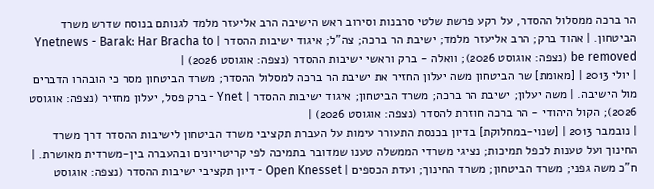הר ברכה ממסלול ההסדר, על רקע פרשת שלטי סרבנות וסירוב ראש הישיבה הרב אליעזר מלמד לגנותם בנוסח שדרש משרד הביטחון. | אהוד ברק; הרב אליעזר מלמד; ישיבת הר ברכה; צה"ל; איגוד ישיבות ההסדר | Ynetnews - Barak: Har Bracha to be removed (נצפה: אוגוסט 2026); וואלה - ברק וראשי ישיבות ההסדר (נצפה: אוגוסט 2026) |
| יולי 2013 | [מאומת] שר הביטחון משה יעלון החזיר את ישיבת הר ברכה למסלול ההסדר; משרד הביטחון מסר כי הובהרו הדברים מול הישיבה. | משה יעלון; ישיבת הר ברכה; משרד הביטחון; איגוד ישיבות ההסדר | Ynet - ברק פסל, יעלון מחזיר (נצפה: אוגוסט 2026); הקול היהודי - הר ברכה חוזרת להסדר (נצפה: אוגוסט 2026) |
| נובמבר 2013 | [שנוי-במחלוקת] בדיון בכנסת התעורר עימות על העברת תקציבי משרד הביטחון לישיבות ההסדר דרך משרד החינוך ועל טענות לכפל תמיכות; נציגי משרדי הממשלה טענו שמדובר בתמיכה לפי קריטריונים ובהעברה בין-משרדית מאושרת. | ח"כ משה גפני; משרד הביטחון; משרד החינוך; ועדת הכספים | Open Knesset - דיון תקציבי ישיבות ההסדר (נצפה: אוגוסט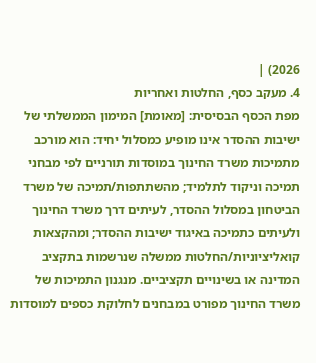2026) |
4. מעקב כסף, החלטות ואחריות
מפת הכסף הבסיסית: [מאומת] המימון הממשלתי של ישיבות ההסדר אינו מופיע כמסלול יחיד: הוא מורכב מתמיכות משרד החינוך במוסדות תורניים לפי מבחני תמיכה וניקוד לתלמיד; מהשתתפות/תמיכה של משרד הביטחון במסלול ההסדר, לעיתים דרך משרד החינוך ולעיתים כתמיכה באיגוד ישיבות ההסדר; ומהקצאות קואליציוניות/החלטות ממשלה שנרשמות בתקציב המדינה או בשינויים תקציביים. מנגנון התמיכות של משרד החינוך מפורט במבחנים לחלוקת כספים למוסדות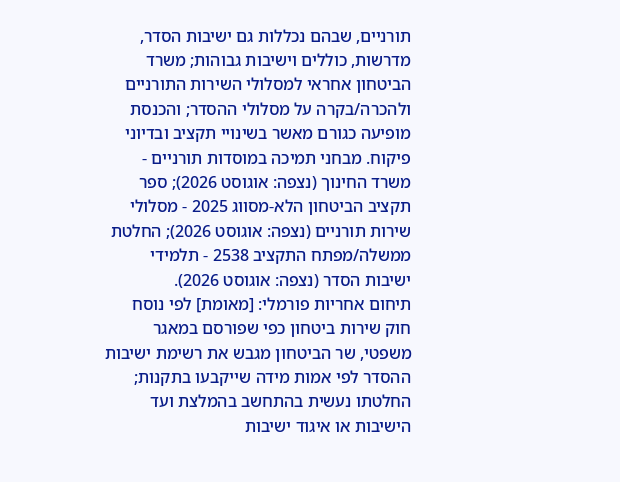תורניים, שבהם נכללות גם ישיבות הסדר, מדרשות, כוללים וישיבות גבוהות; משרד הביטחון אחראי למסלולי השירות התורניים ולהכרה/בקרה על מסלולי ההסדר; והכנסת מופיעה כגורם מאשר בשינויי תקציב ובדיוני פיקוח. מבחני תמיכה במוסדות תורניים - משרד החינוך (נצפה: אוגוסט 2026); ספר תקציב הביטחון הלא-מסווג 2025 - מסלולי שירות תורניים (נצפה: אוגוסט 2026); החלטת ממשלה/מפתח התקציב 2538 - תלמידי ישיבות הסדר (נצפה: אוגוסט 2026).
תיחום אחריות פורמלי: [מאומת] לפי נוסח חוק שירות ביטחון כפי שפורסם במאגר משפטי, שר הביטחון מגבש את רשימת ישיבות ההסדר לפי אמות מידה שייקבעו בתקנות; החלטתו נעשית בהתחשב בהמלצת ועד הישיבות או איגוד ישיבות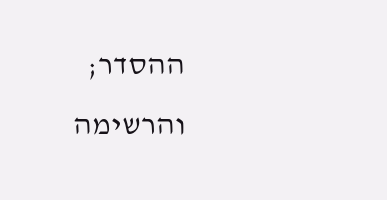ההסדר; והרשימה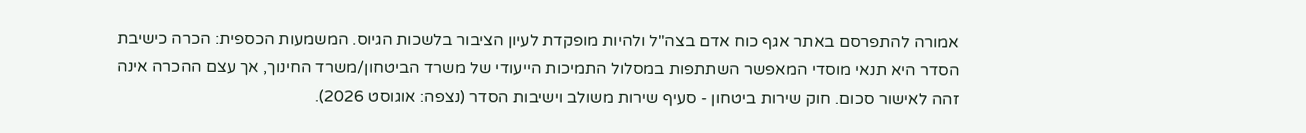אמורה להתפרסם באתר אגף כוח אדם בצה"ל ולהיות מופקדת לעיון הציבור בלשכות הגיוס. המשמעות הכספית: הכרה כישיבת הסדר היא תנאי מוסדי המאפשר השתתפות במסלול התמיכות הייעודי של משרד הביטחון/משרד החינוך, אך עצם ההכרה אינה זהה לאישור סכום. חוק שירות ביטחון - סעיף שירות משולב וישיבות הסדר (נצפה: אוגוסט 2026).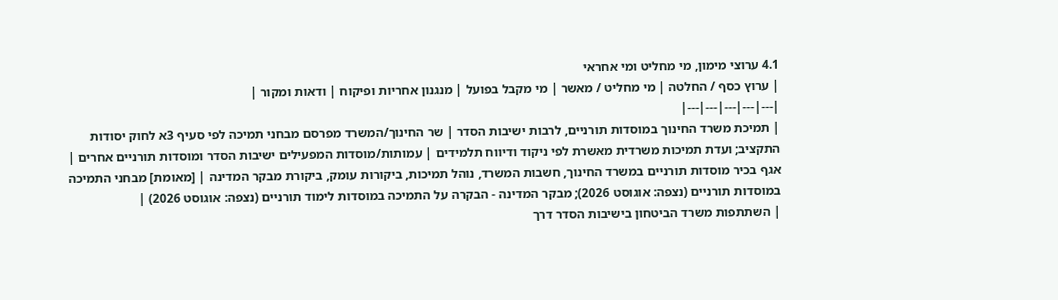4.1 ערוצי מימון, מי מחליט ומי אחראי
| ערוץ כסף / החלטה | מי מחליט / מאשר | מי מקבל בפועל | מנגנון אחריות ופיקוח | ודאות ומקור |
|---|---|---|---|---|
| תמיכת משרד החינוך במוסדות תורניים, לרבות ישיבות הסדר | שר החינוך/המשרד מפרסם מבחני תמיכה לפי סעיף 3א לחוק יסודות התקציב; ועדת תמיכות משרדית מאשרת לפי ניקוד ודיווח תלמידים | עמותות/מוסדות המפעילים ישיבות הסדר ומוסדות תורניים אחרים | אגף בכיר מוסדות תורניים במשרד החינוך, חשבות המשרד, נוהל תמיכות, ביקורות עומק, ביקורת מבקר המדינה | [מאומת] מבחני התמיכה במוסדות תורניים (נצפה: אוגוסט 2026); מבקר המדינה - הבקרה על התמיכה במוסדות לימוד תורניים (נצפה: אוגוסט 2026) |
| השתתפות משרד הביטחון בישיבות הסדר דרך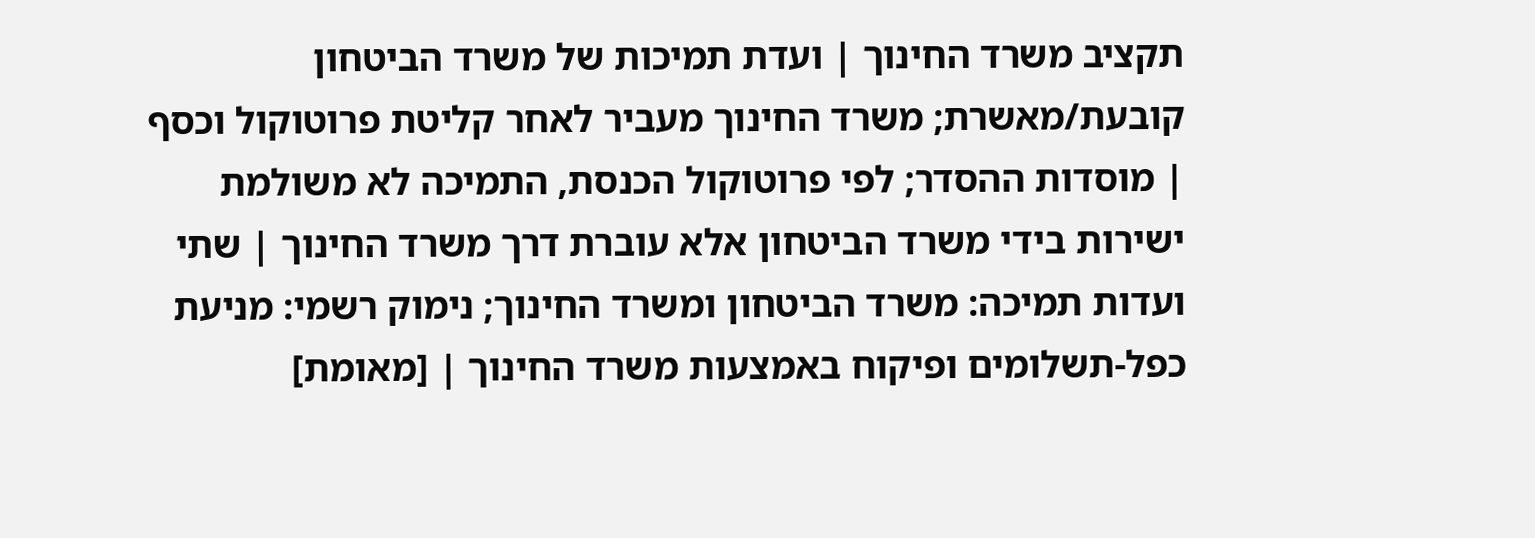תקציב משרד החינוך | ועדת תמיכות של משרד הביטחון קובעת/מאשרת; משרד החינוך מעביר לאחר קליטת פרוטוקול וכסף | מוסדות ההסדר; לפי פרוטוקול הכנסת, התמיכה לא משולמת ישירות בידי משרד הביטחון אלא עוברת דרך משרד החינוך | שתי ועדות תמיכה: משרד הביטחון ומשרד החינוך; נימוק רשמי: מניעת כפל-תשלומים ופיקוח באמצעות משרד החינוך | [מאומת]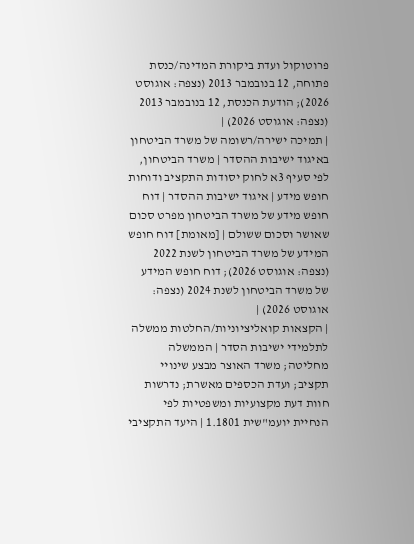פרוטוקול ועדת ביקורת המדינה/כנסת פתוחה, 12 בנובמבר 2013 (נצפה: אוגוסט 2026); הודעת הכנסת, 12 בנובמבר 2013 (נצפה: אוגוסט 2026) |
| תמיכה ישירה/רשומה של משרד הביטחון באיגוד ישיבות ההסדר | משרד הביטחון, לפי סעיף 3א לחוק יסודות התקציב ודוחות חופש מידע | איגוד ישיבות ההסדר | דוח חופש מידע של משרד הביטחון מפרט סכום שאושר וסכום ששולם | [מאומת] דוח חופש המידע של משרד הביטחון לשנת 2022 (נצפה: אוגוסט 2026); דוח חופש המידע של משרד הביטחון לשנת 2024 (נצפה: אוגוסט 2026) |
| הקצאות קואליציוניות/החלטות ממשלה לתלמידי ישיבות הסדר | הממשלה מחליטה; משרד האוצר מבצע שינויי תקציב; ועדת הכספים מאשרת; נדרשות חוות דעת מקצועיות ומשפטיות לפי הנחיית יועמ"שית 1.1801 | היעד התקציבי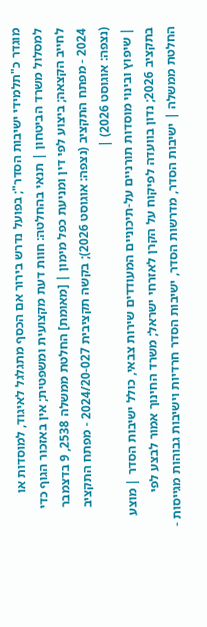מוגדר כ"תלמידי ישיבות הסדר"; בפועל נדרש בירור אם הכסף מתגלגל לאיגוד, למוסדות או למסלול משרד הביטחון | תנאי בהחלטה: חוות דעת מקצועית ומשפטית; אין באזכור הגוף כדי לחייב הקצאה; ביצוע לפי דין ומניעת כפל מימון | [מאומת] החלטת ממשלה 2538, 9 בדצמבר 2024 - מפתח התקציב (נצפה: אוגוסט 2026); בקשה תקציבית 2024/20-027 - מפתח התקציב (נצפה: אוגוסט 2026) |
| שיפוץ ובינוי מוסדות תורניים על-תיכוניים המעודדים שירות צבאי, כולל ישיבות הסדר | מוצע בתקציב 2026; נדון בוועדה לפיקוח על הקרן לאזרחי ישראל; משרד החינוך אמור לבצע לפי החלטת ממשלה | ישיבות הסדר, מדרשות הסדר, ישיבות הסדר חרדיות וישיבות גבוהות מגייסות -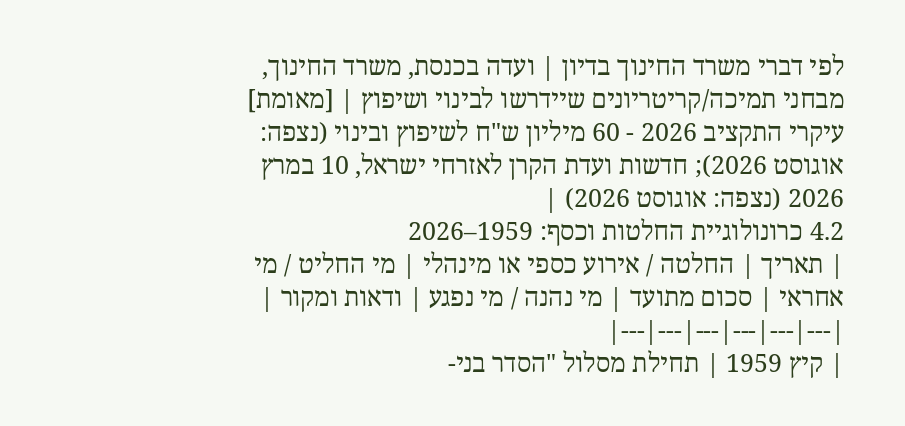לפי דברי משרד החינוך בדיון | ועדה בכנסת, משרד החינוך, מבחני תמיכה/קריטריונים שיידרשו לבינוי ושיפוץ | [מאומת] עיקרי התקציב 2026 - 60 מיליון ש"ח לשיפוץ ובינוי (נצפה: אוגוסט 2026); חדשות ועדת הקרן לאזרחי ישראל, 10 במרץ 2026 (נצפה: אוגוסט 2026) |
4.2 כרונולוגיית החלטות וכסף: 1959–2026
| תאריך | החלטה / אירוע כספי או מינהלי | מי החליט / מי אחראי | סכום מתועד | מי נהנה / מי נפגע | ודאות ומקור |
|---|---|---|---|---|---|
| קיץ 1959 | תחילת מסלול "הסדר בני-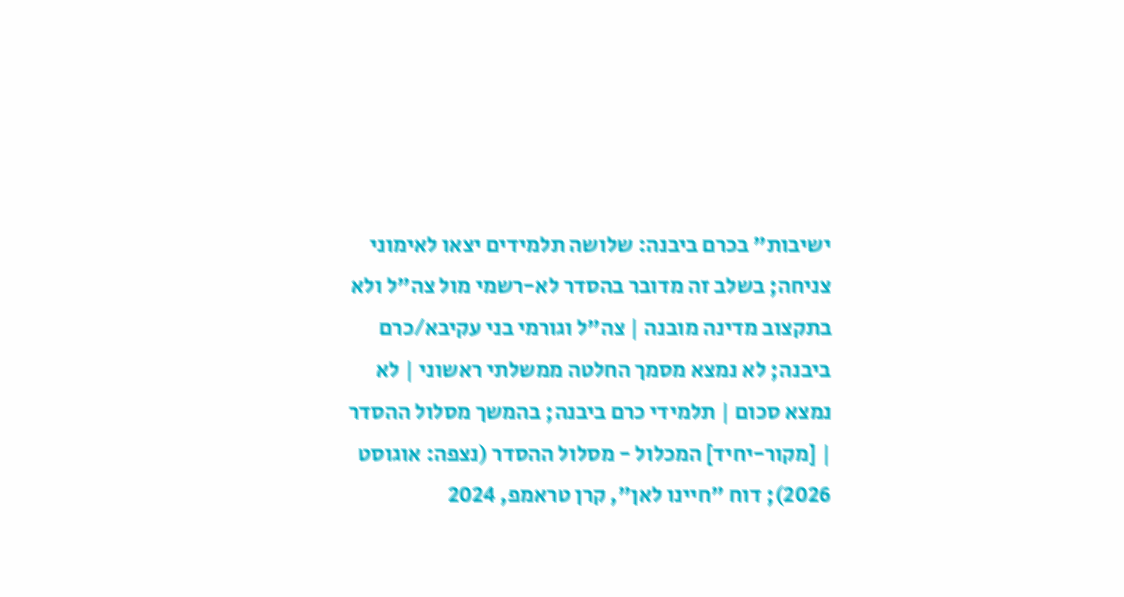ישיבות" בכרם ביבנה: שלושה תלמידים יצאו לאימוני צניחה; בשלב זה מדובר בהסדר לא-רשמי מול צה"ל ולא בתקצוב מדינה מובנה | צה"ל וגורמי בני עקיבא/כרם ביבנה; לא נמצא מסמך החלטה ממשלתי ראשוני | לא נמצא סכום | תלמידי כרם ביבנה; בהמשך מסלול ההסדר | [מקור-יחיד] המכלול - מסלול ההסדר (נצפה: אוגוסט 2026); דוח "חיינו לאן", קרן טראמפ, 2024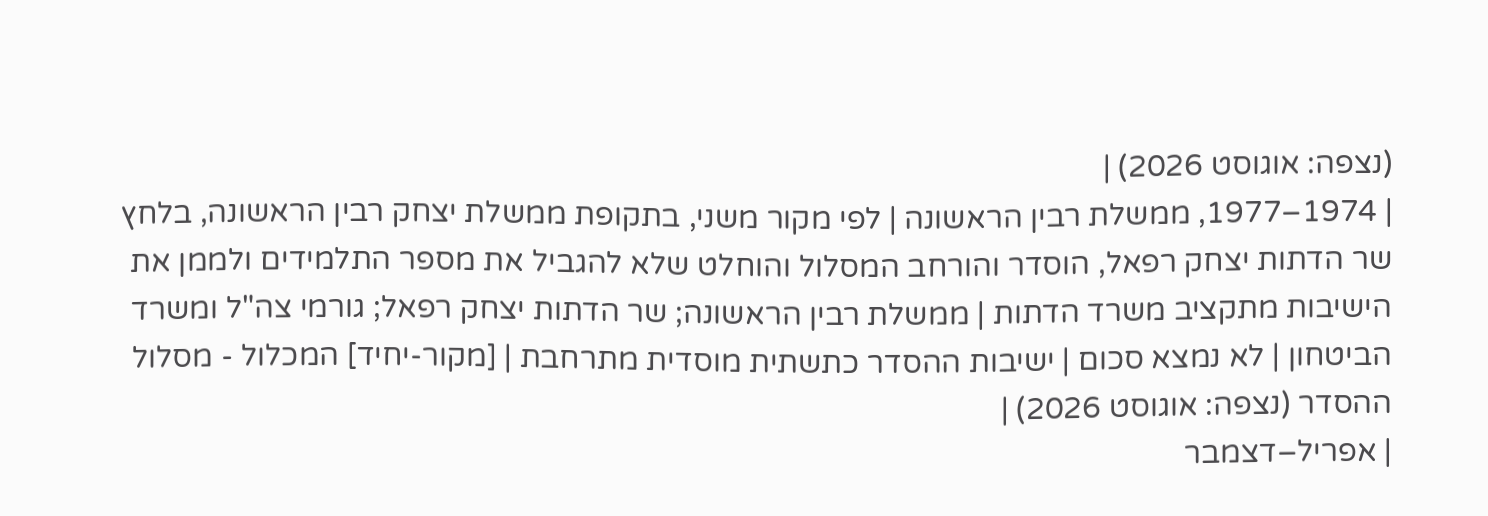(נצפה: אוגוסט 2026) |
| 1974–1977, ממשלת רבין הראשונה | לפי מקור משני, בתקופת ממשלת יצחק רבין הראשונה, בלחץ שר הדתות יצחק רפאל, הוסדר והורחב המסלול והוחלט שלא להגביל את מספר התלמידים ולממן את הישיבות מתקציב משרד הדתות | ממשלת רבין הראשונה; שר הדתות יצחק רפאל; גורמי צה"ל ומשרד הביטחון | לא נמצא סכום | ישיבות ההסדר כתשתית מוסדית מתרחבת | [מקור-יחיד] המכלול - מסלול ההסדר (נצפה: אוגוסט 2026) |
| אפריל–דצמבר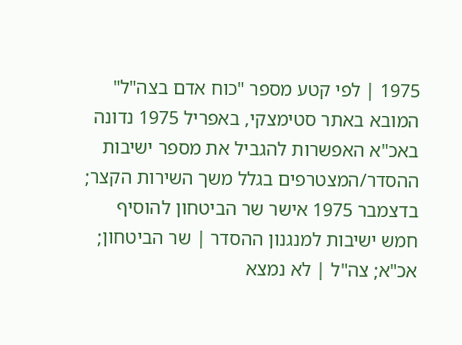1975 | לפי קטע מספר "כוח אדם בצה"ל" המובא באתר סטימצקי, באפריל 1975 נדונה באכ"א האפשרות להגביל את מספר ישיבות ההסדר/המצטרפים בגלל משך השירות הקצר; בדצמבר 1975 אישר שר הביטחון להוסיף חמש ישיבות למנגנון ההסדר | שר הביטחון; אכ"א; צה"ל | לא נמצא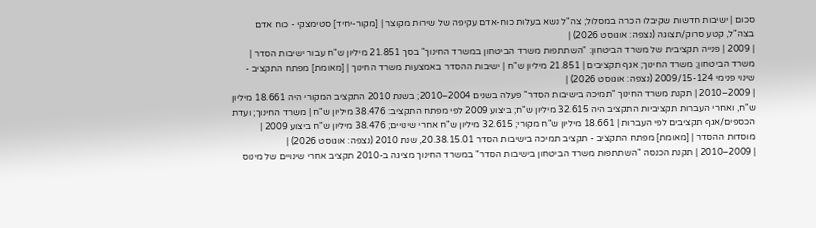סכום | ישיבות חדשות שקיבלו הכרה במסלול; צה"ל נשא בעלות כוח-אדם עקיפה של שירות מקוצר | [מקור-יחיד] סטימצקי - כוח אדם בצה"ל, קטע סרוק/תצוגה (נצפה: אוגוסט 2026) |
| 2009 | פנייה תקציבית של משרד הביטחון: "השתתפות משרד הביטחון במשרד החינוך" בסך 21.851 מיליון ש"ח עבור ישיבות הסדר | משרד הביטחון; משרד החינוך; אגף תקציבים | 21.851 מיליון ש"ח | ישיבות ההסדר באמצעות משרד החינוך | [מאומת] מפתח התקציב - שינוי פנימי 2009/15-124 (נצפה: אוגוסט 2026) |
| 2009–2010 | תקנת משרד החינוך "תמיכה בישיבות הסדר" פעלה בשנים 2004–2010; בשנת 2010 התקציב המקורי היה 18.661 מיליון ש"ח, ואחרי העברות תקציביות התקציב היה 32.615 מיליון ש"ח; ביצוע 2009 לפי מפתח התקציב: 38.476 מיליון ש"ח | משרד החינוך; ועדת הכספים/אגף תקציבים לפי העברות | 18.661 מיליון ש"ח מקורי; 32.615 מיליון ש"ח אחרי שינויים; 38.476 מיליון ש"ח ביצוע 2009 | מוסדות ההסדר | [מאומת] מפתח התקציב - תקציב תמיכה בישיבות הסדר 20.38.15.01, שנת 2010 (נצפה: אוגוסט 2026) |
| 2009–2010 | תקנת הכנסה "השתתפות משרד הביטחון בישיבות הסדר" במשרד החינוך מציגה ב-2010 תקציב אחרי שינויים של מינוס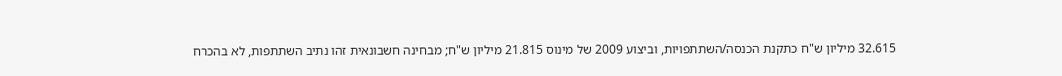32.615 מיליון ש"ח כתקנת הכנסה/השתתפויות, וביצוע 2009 של מינוס 21.815 מיליון ש"ח; מבחינה חשבונאית זהו נתיב השתתפות, לא בהכרח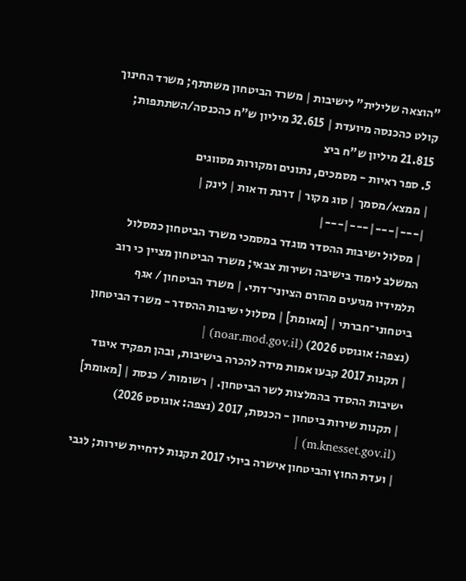"הוצאה שלילית" לישיבות | משרד הביטחון משתתף; משרד החינוך קולט כהכנסה מיועדת | 32.615 מיליון ש"ח כהכנסה/השתתפות; 21.815 מיליון ש"ח ביצ
5. ספר ראיות - מסמכים, נתונים ומקורות מסווגים
| ממצא/מסמך | סוג מקור | דרגת ודאות | לינק |
|---|---|---|---|
| מסלול ישיבות ההסדר מוגדר במסמכי משרד הביטחון כמסלול המשלב לימוד בישיבה ושירות צבאי; משרד הביטחון מציין כי רוב תלמידיו מגיעים מהזרם הציוני־דתי. | משרד הביטחון / אגף ביטחוני־חברתי | [מאומת] | מסלול ישיבות ההסדר - משרד הביטחון (נצפה: אוגוסט 2026) (noar.mod.gov.il) |
| תקנות 2017 קבעו אמות מידה להכרה בישיבות, ובהן תפקיד איגוד ישיבות ההסדר בהמלצות לשר הביטחון. | רשומות / כנסת | [מאומת] | תקנות שירות ביטחון - הכנסת, 2017 (נצפה: אוגוסט 2026) (m.knesset.gov.il) |
| ועדת החוץ והביטחון אישרה ביולי 2017 תקנות לדחיית שירות; לגבי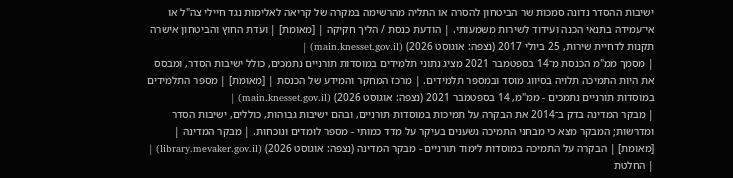ישיבות ההסדר נדונה סמכות שר הביטחון להסרה או התליה מהרשימה במקרה של קריאה לאלימות נגד חיילי צה"ל או אי־עמידה בתנאי הכנה ועידוד לשירות משמעותי. | הודעת כנסת / הליך חקיקה | [מאומת] | ועדת החוץ והביטחון אישרה תקנות לדחיית שירות, 25 ביולי 2017 (נצפה: אוגוסט 2026) (main.knesset.gov.il) |
| מסמך ממ"מ הכנסת מ־14 בספטמבר 2021 מציג נתוני תלמידים במוסדות תורניים נתמכים, כולל ישיבות הסדר, ומבסס את היות התמיכה תלויה בסיווג מוסד ובמספר תלמידים. | מרכז המחקר והמידע של הכנסת | [מאומת] | מספר התלמידים במוסדות תורניים נתמכים - ממ"מ, 14 בספטמבר 2021 (נצפה: אוגוסט 2026) (main.knesset.gov.il) |
| מבקר המדינה בדק ב־2014 את הבקרה על תמיכות במוסדות תורניים, ובהם ישיבות גבוהות, כוללים, ישיבות הסדר ומדרשות; המבקר מצא כי מבחני התמיכה נשענים בעיקר על מדד כמותי - מספר לומדים ונוכחות. | מבקר המדינה | [מאומת] | הבקרה על התמיכה במוסדות לימוד תורניים - מבקר המדינה (נצפה: אוגוסט 2026) (library.mevaker.gov.il) |
| החלטת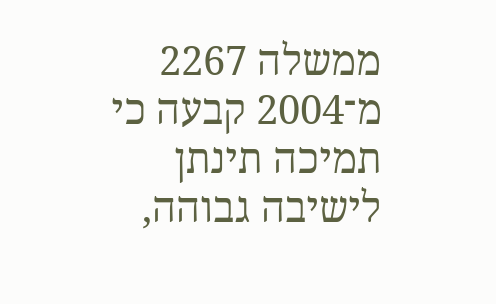ממשלה 2267 מ־2004 קבעה כי תמיכה תינתן לישיבה גבוהה,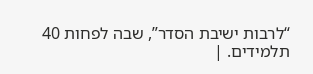“לרבות ישיבת הסדר”, שבה לפחות 40 תלמידים. |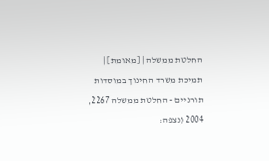החלטת ממשלה | [מאומת] | תמיכת משרד החינוך במוסדות תורניים - החלטת ממשלה 2267, 2004 (נצפה: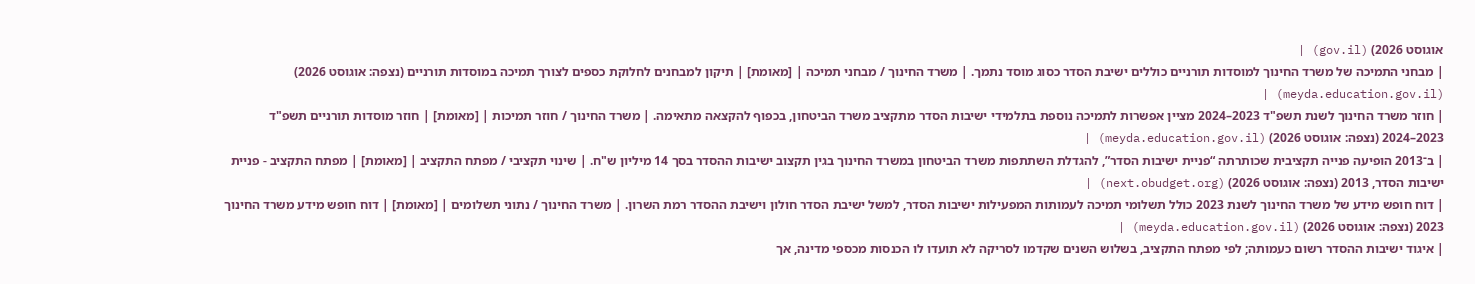אוגוסט 2026) (gov.il) |
| מבחני התמיכה של משרד החינוך למוסדות תורניים כוללים ישיבת הסדר כסוג מוסד נתמך. | משרד החינוך / מבחני תמיכה | [מאומת] | תיקון למבחנים לחלוקת כספים לצורך תמיכה במוסדות תורניים (נצפה: אוגוסט 2026) (meyda.education.gov.il) |
| חוזר משרד החינוך לשנת תשפ"ד 2023–2024 מציין אפשרות לתמיכה נוספת בתלמידי ישיבות הסדר מתקציב משרד הביטחון, בכפוף להקצאה מתאימה. | משרד החינוך / חוזר תמיכות | [מאומת] | חוזר מוסדות תורניים תשפ"ד 2023–2024 (נצפה: אוגוסט 2026) (meyda.education.gov.il) |
| ב־2013 הופיעה פנייה תקציבית שכותרתה “פניית ישיבות הסדר”, להגדלת השתתפות משרד הביטחון במשרד החינוך בגין תקצוב ישיבות ההסדר בסך 14 מיליון ש"ח. | שינוי תקציבי / מפתח התקציב | [מאומת] | מפתח התקציב - פניית ישיבות הסדר, 2013 (נצפה: אוגוסט 2026) (next.obudget.org) |
| דוח חופש מידע של משרד החינוך לשנת 2023 כולל תשלומי תמיכה לעמותות המפעילות ישיבות הסדר, למשל ישיבת הסדר חולון וישיבת ההסדר רמת השרון. | משרד החינוך / נתוני תשלומים | [מאומת] | דוח חופש מידע משרד החינוך 2023 (נצפה: אוגוסט 2026) (meyda.education.gov.il) |
| איגוד ישיבות ההסדר רשום כעמותה; לפי מפתח התקציב, בשלוש השנים שקדמו לסריקה לא תועדו לו הכנסות מכספי מדינה, אך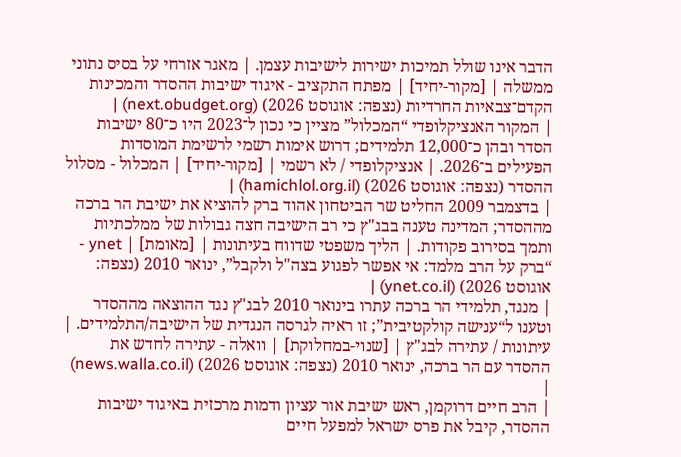הדבר אינו שולל תמיכות ישירות לישיבות עצמן. | מאגר אזרחי על בסיס נתוני ממשלה | [מקור-יחיד] | מפתח התקציב - איגוד ישיבות ההסדר והמכינות הקדם־צבאיות החרדיות (נצפה: אוגוסט 2026) (next.obudget.org) |
| המקור האנציקלופדי “המכלול” מציין כי נכון ל־2023 היו כ־80 ישיבות הסדר ובהן כ־12,000 תלמידים; דרוש אימות רשמי לרשימת המוסדות הפעילים ב־2026. | אנציקלופדי / לא רשמי | [מקור-יחיד] | המכלול - מסלול ההסדר (נצפה: אוגוסט 2026) (hamichlol.org.il) |
| בדצמבר 2009 החליט שר הביטחון אהוד ברק להוציא את ישיבת הר ברכה מההסדר; המדינה טענה בבג"ץ כי רב הישיבה חצה גבולות של ממלכתיות ותמך בסירוב פקודות. | הליך משפטי שדווח בעיתונות | [מאומת] | ynet - “ברק על הרב מלמד: אי אפשר לפגוע בצה"ל ולקבל”, ינואר 2010 (נצפה: אוגוסט 2026) (ynet.co.il) |
| מנגד, תלמידי הר ברכה עתרו בינואר 2010 לבג"ץ נגד ההוצאה מההסדר וטענו ל“ענישה קולקטיבית”; זו ראיה לגרסה הנגדית של הישיבה/התלמידים. | עיתונות / עתירה לבג"ץ | [שנוי-במחלוקת] | וואלה - עתירה לחדש את ההסדר עם הר ברכה, ינואר 2010 (נצפה: אוגוסט 2026) (news.walla.co.il) |
| הרב חיים דרוקמן, ראש ישיבת אור עציון ודמות מרכזית באיגוד ישיבות ההסדר, קיבל את פרס ישראל למפעל חיים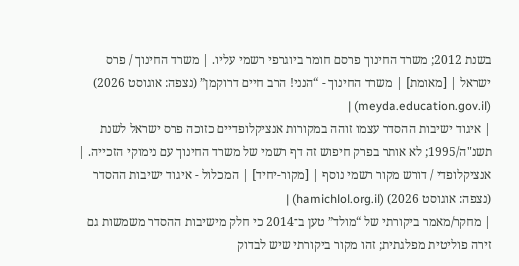בשנת 2012; משרד החינוך פרסם חומר ביוגרפי רשמי עליו. | משרד החינוך / פרס ישראל | [מאומת] | משרד החינוך - “הנני! הרב חיים דרוקמן” (נצפה: אוגוסט 2026) (meyda.education.gov.il) |
| איגוד ישיבות ההסדר עצמו זוהה במקורות אנציקלופדיים כזוכה פרס ישראל לשנת תשנ"ה/1995; לא אותר בפרק חיפוש זה דף רשמי של משרד החינוך עם נימוקי הזכייה. | אנציקלופדי / דורש מקור רשמי נוסף | [מקור-יחיד] | המכלול - איגוד ישיבות ההסדר (נצפה: אוגוסט 2026) (hamichlol.org.il) |
| מחקר/מאמר ביקורתי של “מולד” טען ב־2014 כי חלק מישיבות ההסדר משמשות גם זירה פוליטית מפלגתית; זהו מקור ביקורתי שיש לבדוק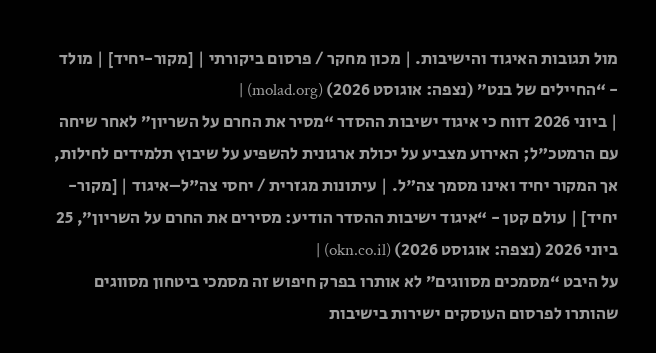מול תגובות האיגוד והישיבות. | מכון מחקר / פרסום ביקורתי | [מקור-יחיד] | מולד - “החיילים של בנט” (נצפה: אוגוסט 2026) (molad.org) |
| ביוני 2026 דווח כי איגוד ישיבות ההסדר “מסיר את החרם על השריון” לאחר שיחה עם הרמטכ"ל; האירוע מצביע על יכולת ארגונית להשפיע על שיבוץ תלמידים לחילות, אך המקור יחיד ואינו מסמך צה"ל. | עיתונות מגזרית / יחסי צה"ל–איגוד | [מקור-יחיד] | עולם קטן - “איגוד ישיבות ההסדר הודיע: מסירים את החרם על השריון”, 25 ביוני 2026 (נצפה: אוגוסט 2026) (okn.co.il) |
על היבט “מסמכים מסווגים” לא אותרו בפרק חיפוש זה מסמכי ביטחון מסווגים שהותרו לפרסום העוסקים ישירות בישיבות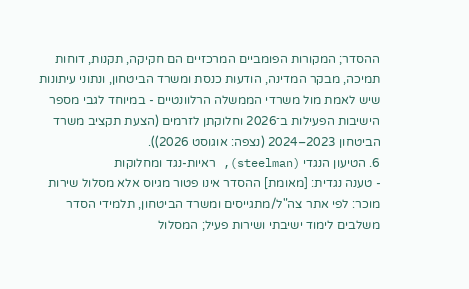ההסדר; המקורות הפומביים המרכזיים הם חקיקה, תקנות, דוחות תמיכה, מבקר המדינה, הודעות כנסת ומשרד הביטחון, ונתוני עיתונות שיש לאמת מול משרדי הממשלה הרלוונטיים - במיוחד לגבי מספר הישיבות הפעילות ב־2026 וחלוקתן לזרמים (הצעת תקציב משרד הביטחון 2023–2024 (נצפה: אוגוסט 2026)).
6. הטיעון הנגדי (steelman), ראיות-נגד ומחלוקות
- טענה נגדית: [מאומת] ההסדר אינו פטור מגיוס אלא מסלול שירות מוכר: לפי אתר צה"ל/מתגייסים ומשרד הביטחון, תלמידי הסדר משלבים לימוד ישיבתי ושירות פעיל; המסלול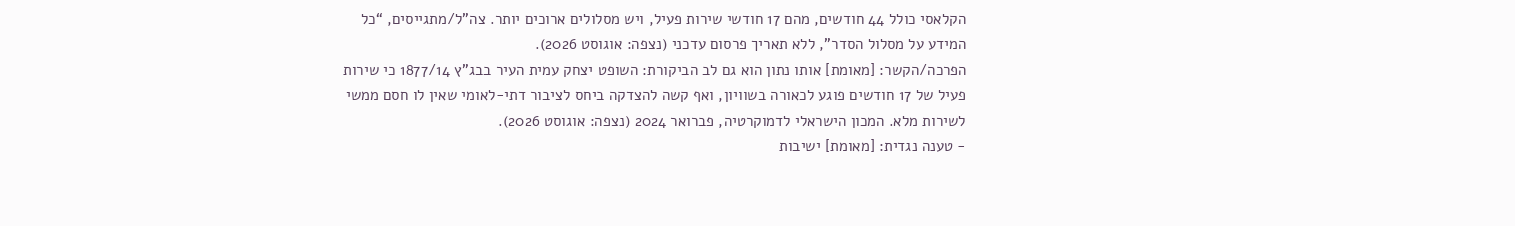הקלאסי כולל 44 חודשים, מהם 17 חודשי שירות פעיל, ויש מסלולים ארוכים יותר. צה"ל/מתגייסים, “כל המידע על מסלול הסדר”, ללא תאריך פרסום עדכני (נצפה: אוגוסט 2026).
הפרכה/הקשר: [מאומת] אותו נתון הוא גם לב הביקורת: השופט יצחק עמית העיר בבג"ץ 1877/14 כי שירות פעיל של 17 חודשים פוגע לכאורה בשוויון, ואף קשה להצדקה ביחס לציבור דתי-לאומי שאין לו חסם ממשי לשירות מלא. המכון הישראלי לדמוקרטיה, פברואר 2024 (נצפה: אוגוסט 2026).
- טענה נגדית: [מאומת] ישיבות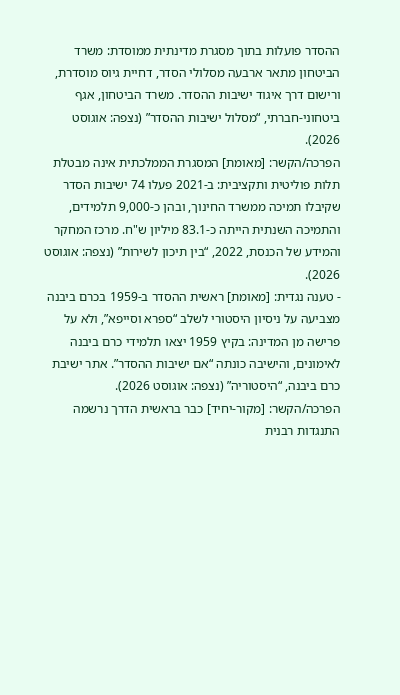ההסדר פועלות בתוך מסגרת מדינתית ממוסדת: משרד הביטחון מתאר ארבעה מסלולי הסדר, דחיית גיוס מוסדרת, ורישום דרך איגוד ישיבות ההסדר. משרד הביטחון, אגף ביטחוני-חברתי, “מסלול ישיבות ההסדר” (נצפה: אוגוסט 2026).
הפרכה/הקשר: [מאומת] המסגרת הממלכתית אינה מבטלת תלות פוליטית ותקציבית: ב-2021 פעלו 74 ישיבות הסדר שקיבלו תמיכה ממשרד החינוך, ובהן כ-9,000 תלמידים, והתמיכה השנתית הייתה כ-83.1 מיליון ש"ח. מרכז המחקר והמידע של הכנסת, 2022, “בין תיכון לשירות” (נצפה: אוגוסט 2026).
- טענה נגדית: [מאומת] ראשית ההסדר ב-1959 בכרם ביבנה מצביעה על ניסיון היסטורי לשלב “ספרא וסייפא”, ולא על פרישה מן המדינה: בקיץ 1959 יצאו תלמידי כרם ביבנה לאימונים, והישיבה כונתה “אם ישיבות ההסדר”. אתר ישיבת כרם ביבנה, “היסטוריה” (נצפה: אוגוסט 2026).
הפרכה/הקשר: [מקור-יחיד] כבר בראשית הדרך נרשמה התנגדות רבנית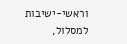וראשי-ישיבות למסלול,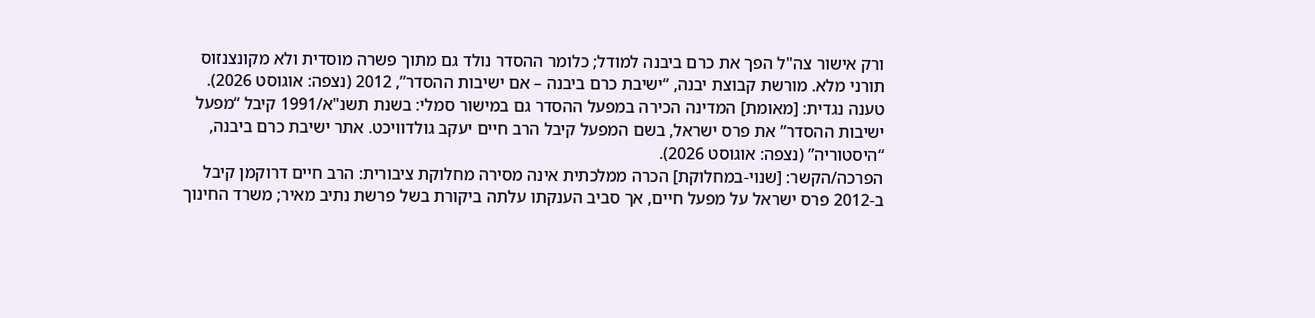ורק אישור צה"ל הפך את כרם ביבנה למודל; כלומר ההסדר נולד גם מתוך פשרה מוסדית ולא מקונצנזוס תורני מלא. מורשת קבוצת יבנה, “ישיבת כרם ביבנה – אם ישיבות ההסדר”, 2012 (נצפה: אוגוסט 2026).
טענה נגדית: [מאומת] המדינה הכירה במפעל ההסדר גם במישור סמלי: בשנת תשנ"א/1991 קיבל “מפעל ישיבות ההסדר” את פרס ישראל, בשם המפעל קיבל הרב חיים יעקב גולדוויכט. אתר ישיבת כרם ביבנה, “היסטוריה” (נצפה: אוגוסט 2026).
הפרכה/הקשר: [שנוי-במחלוקת] הכרה ממלכתית אינה מסירה מחלוקת ציבורית: הרב חיים דרוקמן קיבל ב-2012 פרס ישראל על מפעל חיים, אך סביב הענקתו עלתה ביקורת בשל פרשת נתיב מאיר; משרד החינוך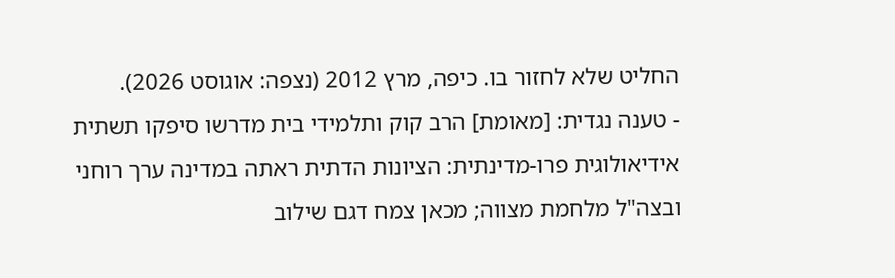החליט שלא לחזור בו. כיפה, מרץ 2012 (נצפה: אוגוסט 2026).
- טענה נגדית: [מאומת] הרב קוק ותלמידי בית מדרשו סיפקו תשתית אידיאולוגית פרו-מדינתית: הציונות הדתית ראתה במדינה ערך רוחני ובצה"ל מלחמת מצווה; מכאן צמח דגם שילוב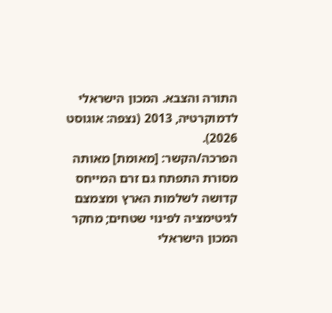התורה והצבא. המכון הישראלי לדמוקרטיה, 2013 (נצפה: אוגוסט 2026).
הפרכה/הקשר: [מאומת] מאותה מסורת התפתח גם זרם המייחס קדושה לשלמות הארץ ומצמצם לגיטימציה לפינוי שטחים; מחקר המכון הישראלי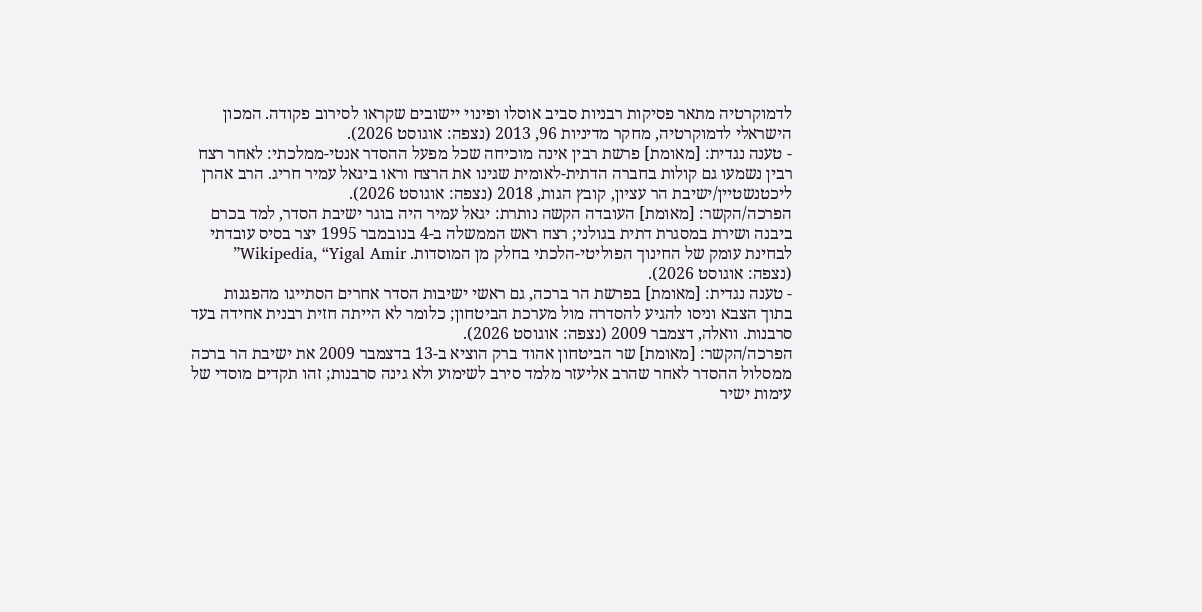לדמוקרטיה מתאר פסיקות רבניות סביב אוסלו ופינוי יישובים שקראו לסירוב פקודה. המכון הישראלי לדמוקרטיה, מחקר מדיניות 96, 2013 (נצפה: אוגוסט 2026).
- טענה נגדית: [מאומת] פרשת רבין אינה מוכיחה שכל מפעל ההסדר אנטי-ממלכתי: לאחר רצח רבין נשמעו גם קולות בחברה הדתית-לאומית שגינו את הרצח וראו ביגאל עמיר חריג. הרב אהרן ליכטנשטיין/ישיבת הר עציון, קובץ הגות, 2018 (נצפה: אוגוסט 2026).
הפרכה/הקשר: [מאומת] העובדה הקשה נותרת: יגאל עמיר היה בוגר ישיבת הסדר, למד בכרם ביבנה ושירת במסגרת דתית בגולני; רצח ראש הממשלה ב-4 בנובמבר 1995 יצר בסיס עובדתי לבחינת עומק של החינוך הפוליטי-הלכתי בחלק מן המוסדות. Wikipedia, “Yigal Amir” (נצפה: אוגוסט 2026).
- טענה נגדית: [מאומת] בפרשת הר ברכה, גם ראשי ישיבות הסדר אחרים הסתייגו מהפגנות בתוך הצבא וניסו להגיע להסדרה מול מערכת הביטחון; כלומר לא הייתה חזית רבנית אחידה בעד סרבנות. וואלה, דצמבר 2009 (נצפה: אוגוסט 2026).
הפרכה/הקשר: [מאומת] שר הביטחון אהוד ברק הוציא ב-13 בדצמבר 2009 את ישיבת הר ברכה ממסלול ההסדר לאחר שהרב אליעזר מלמד סירב לשימוע ולא גינה סרבנות; זהו תקדים מוסדי של עימות ישיר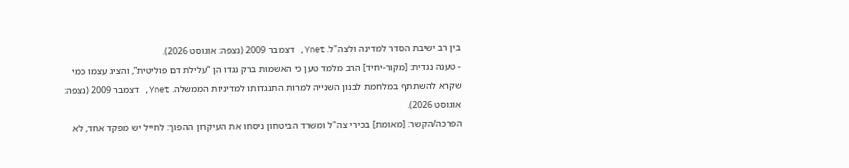בין רב ישיבת הסדר למדינה ולצה"ל. Ynet, דצמבר 2009 (נצפה: אוגוסט 2026).
- טענה נגדית: [מקור-יחיד] הרב מלמד טען כי האשמות ברק נגדו הן “עלילת דם פוליטית”, והציג עצמו כמי שקרא להשתתף במלחמת לבנון השנייה למרות התנגדותו למדיניות הממשלה. Ynet, דצמבר 2009 (נצפה: אוגוסט 2026).
הפרכה/הקשר: [מאומת] בכירי צה"ל ומשרד הביטחון ניסחו את העיקרון ההפוך: לחייל יש מפקד אחד, לא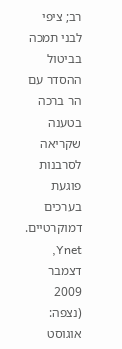רב; ציפי לבני תמכה בביטול ההסדר עם הר ברכה בטענה שקריאה לסרבנות פוגעת בערכים דמוקרטיים. Ynet, דצמבר 2009 (נצפה: אוגוסט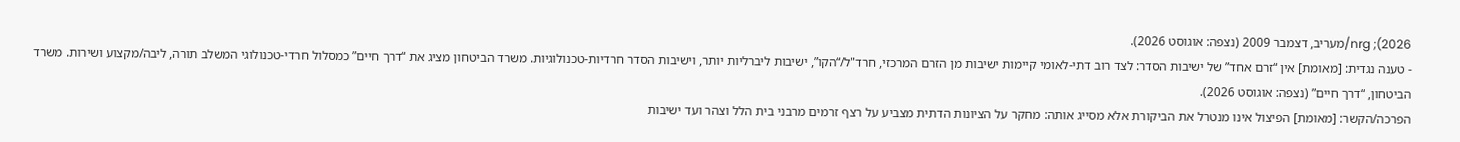2026); nrg/מעריב, דצמבר 2009 (נצפה: אוגוסט 2026).
- טענה נגדית: [מאומת] אין “זרם אחד” של ישיבות הסדר: לצד רוב דתי-לאומי קיימות ישיבות מן הזרם המרכזי, חרד"ל/“הקו”, ישיבות ליברליות יותר, וישיבות הסדר חרדיות-טכנולוגיות. משרד הביטחון מציג את “דרך חיים” כמסלול חרדי-טכנולוגי המשלב תורה, ליבה/מקצוע ושירות. משרד הביטחון, “דרך חיים” (נצפה: אוגוסט 2026).
הפרכה/הקשר: [מאומת] הפיצול אינו מנטרל את הביקורת אלא מסייג אותה: מחקר על הציונות הדתית מצביע על רצף זרמים מרבני בית הלל וצהר ועד ישיבות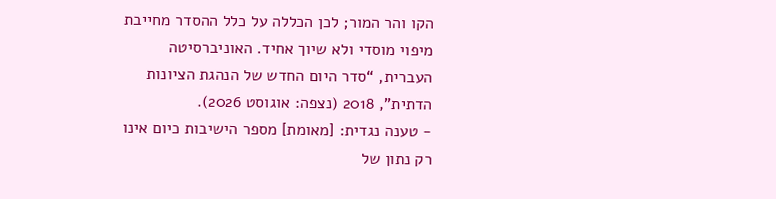הקו והר המור; לכן הכללה על כלל ההסדר מחייבת מיפוי מוסדי ולא שיוך אחיד. האוניברסיטה העברית, “סדר היום החדש של הנהגת הציונות הדתית”, 2018 (נצפה: אוגוסט 2026).
- טענה נגדית: [מאומת] מספר הישיבות כיום אינו רק נתון של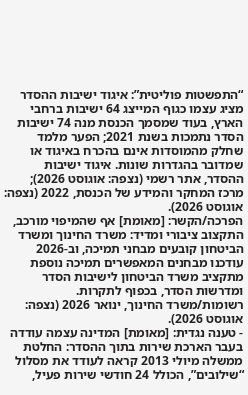“התפשטות פוליטית”: איגוד ישיבות ההסדר מציג עצמו כגוף המייצג 64 ישיבות ברחבי הארץ, בעוד שמסמך הכנסת מנה 74 ישיבות הסדר נתמכות בשנת 2021; הפער מלמד שחלק מהמוסדות אינם בהכרח באיגוד או שמדובר בהגדרות שונות. איגוד ישיבות ההסדר, אתר רשמי (נצפה: אוגוסט 2026); מרכז המחקר והמידע של הכנסת, 2022 (נצפה: אוגוסט 2026).
הפרכה/הקשר: [מאומת] אף שהמיפוי מורכב, התקצוב ציבורי ומדיד: משרד החינוך ומשרד הביטחון קובעים מבחני תמיכה, וב-2026 עודכנו מבחנים המאפשרים תמיכה נוספת מתקציב משרד הביטחון לישיבות הסדר ומדרשות הסדר, בכפוף לתקרות. רשומות/משרד החינוך, ינואר 2026 (נצפה: אוגוסט 2026).
- טענה נגדית: [מאומת] המדינה עצמה עודדה בעבר הארכת שירות בתוך ההסדר: החלטת ממשלה מיולי 2013 קראה לעודד את מסלול “שילובים”, הכולל 24 חודשי שירות פעיל,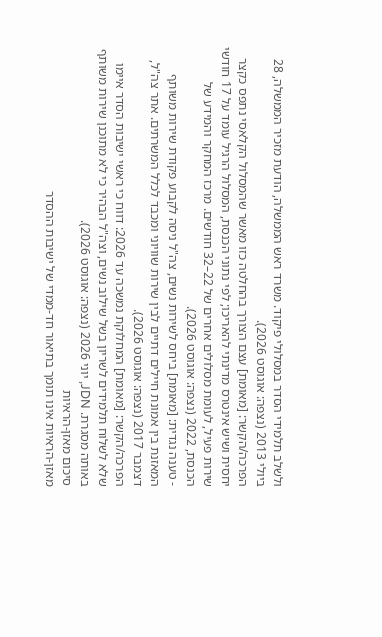ולשלב תלמידי הסדר במסלולי פיקוד. משרד ראש הממשלה, הודעת מזכיר הממשלה, 28 ביולי 2013 (נצפה: אוגוסט 2026).
הפרכה/הקשר: [מאומת] עצם הצורך בהחלטה כזו מאשר שהמסלול הקלאסי נתפס כקצר יחסית ושיש אינטרס מדינתי להאריכו; לפי נתוני הכנסת, המסלול הרגיל עומד על 17 חודשי שירות פעיל, לעומת מסלולים אחרים של 22–32 חודשים. מרכז המחקר והמידע של הכנסת, 2022 (נצפה: אוגוסט 2026).
- טענה נגדית: [מאומת] ביחס לשירות נשים, צה"ל ניסה לקבוע פקודת שירות משותף המאזנת בין אמונת חיילים דתיים לבין שירות שוויוני ומכבד לכלל המשרתים. אתר צה"ל, דצמבר 2017 (נצפה: אוגוסט 2026).
הפרכה/הקשר: [מאומת] המחלוקת נמשכה עד 2026: דווח כי ראשי ישיבות הסדר איימו שלא לשלוח תלמידים לשריון בשל שילוב נשים, וצה"ל הבהיר כי לא מתוכנן שירות משותף באותה מסגרת. JDN, יוני 2026 (נצפה: אוגוסט 2026).
סיכום מאזן-הראיות
מאזן-הראיות אינו תומך בתיאור חד-ממדי של ישיבות ההסדר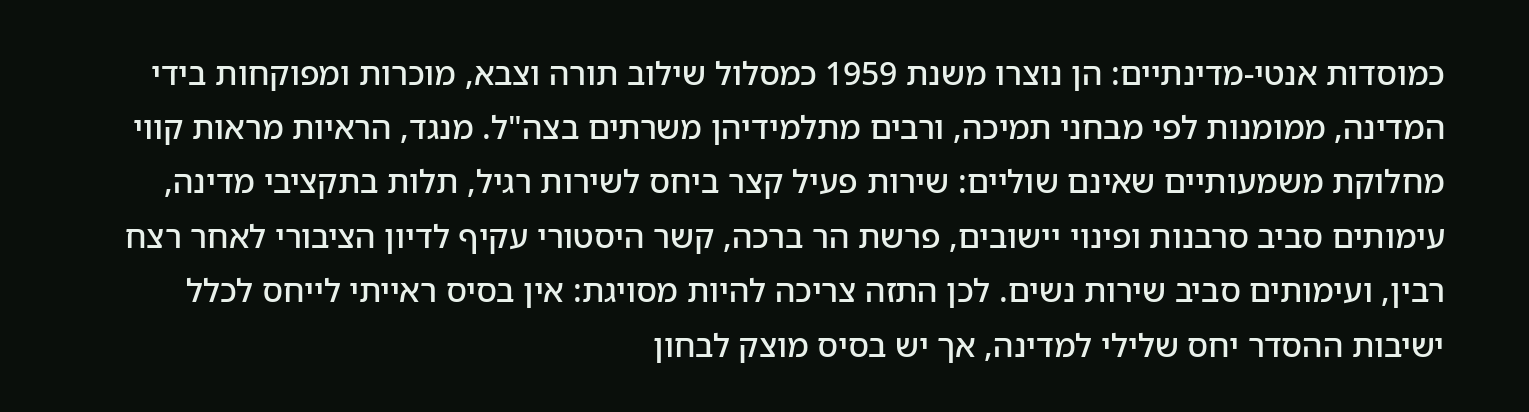כמוסדות אנטי-מדינתיים: הן נוצרו משנת 1959 כמסלול שילוב תורה וצבא, מוכרות ומפוקחות בידי המדינה, ממומנות לפי מבחני תמיכה, ורבים מתלמידיהן משרתים בצה"ל. מנגד, הראיות מראות קווי מחלוקת משמעותיים שאינם שוליים: שירות פעיל קצר ביחס לשירות רגיל, תלות בתקציבי מדינה, עימותים סביב סרבנות ופינוי יישובים, פרשת הר ברכה, קשר היסטורי עקיף לדיון הציבורי לאחר רצח רבין, ועימותים סביב שירות נשים. לכן התזה צריכה להיות מסויגת: אין בסיס ראייתי לייחס לכלל ישיבות ההסדר יחס שלילי למדינה, אך יש בסיס מוצק לבחון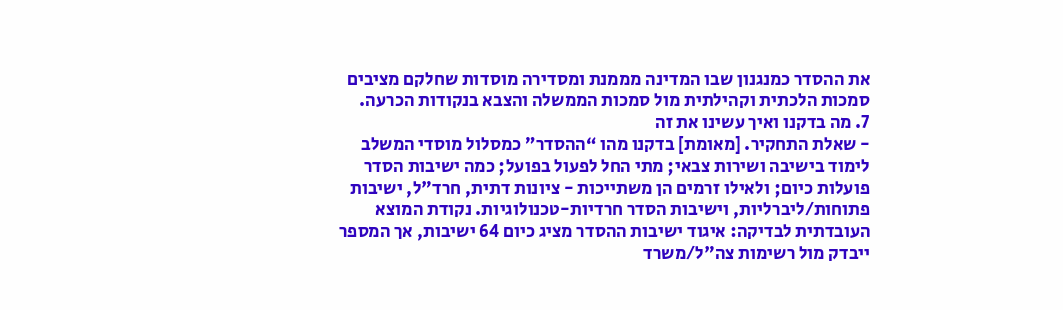את ההסדר כמנגנון שבו המדינה מממנת ומסדירה מוסדות שחלקם מציבים סמכות הלכתית וקהילתית מול סמכות הממשלה והצבא בנקודות הכרעה.
7. מה בדקנו ואיך עשינו את זה
- שאלת התחקיר. [מאומת] בדקנו מהו “ההסדר” כמסלול מוסדי המשלב לימוד בישיבה ושירות צבאי; מתי החל לפעול בפועל; כמה ישיבות הסדר פועלות כיום; ולאילו זרמים הן משתייכות - ציונות דתית, חרד"ל, ישיבות פתוחות/ליברליות, וישיבות הסדר חרדיות-טכנולוגיות. נקודת המוצא העובדתית לבדיקה: איגוד ישיבות ההסדר מציג כיום 64 ישיבות, אך המספר ייבדק מול רשימות צה"ל/משרד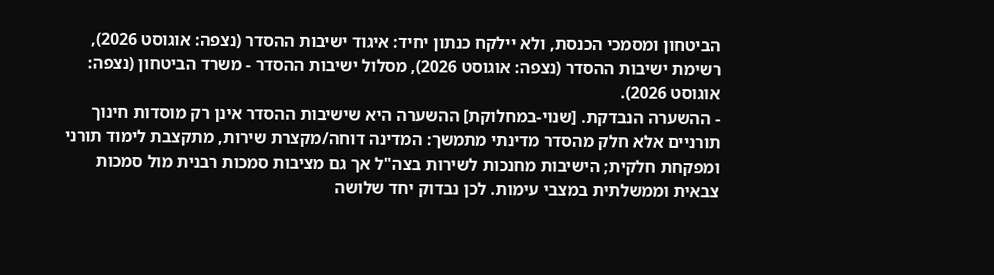הביטחון ומסמכי הכנסת, ולא יילקח כנתון יחיד: איגוד ישיבות ההסדר (נצפה: אוגוסט 2026), רשימת ישיבות ההסדר (נצפה: אוגוסט 2026), מסלול ישיבות ההסדר - משרד הביטחון (נצפה: אוגוסט 2026).
- ההשערה הנבדקת. [שנוי-במחלוקת] ההשערה היא שישיבות ההסדר אינן רק מוסדות חינוך תורניים אלא חלק מהסדר מדינתי מתמשך: המדינה דוחה/מקצרת שירות, מתקצבת לימוד תורני ומפקחת חלקית; הישיבות מחנכות לשירות בצה"ל אך גם מציבות סמכות רבנית מול סמכות צבאית וממשלתית במצבי עימות. לכן נבדוק יחד שלושה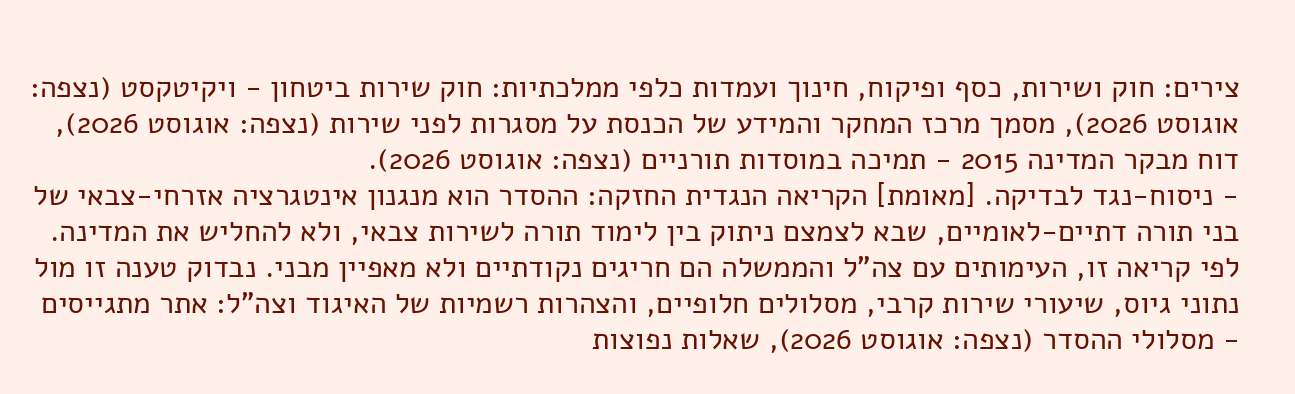צירים: חוק ושירות, כסף ופיקוח, חינוך ועמדות כלפי ממלכתיות: חוק שירות ביטחון - ויקיטקסט (נצפה: אוגוסט 2026), מסמך מרכז המחקר והמידע של הכנסת על מסגרות לפני שירות (נצפה: אוגוסט 2026), דוח מבקר המדינה 2015 - תמיכה במוסדות תורניים (נצפה: אוגוסט 2026).
- ניסוח-נגד לבדיקה. [מאומת] הקריאה הנגדית החזקה: ההסדר הוא מנגנון אינטגרציה אזרחי-צבאי של בני תורה דתיים-לאומיים, שבא לצמצם ניתוק בין לימוד תורה לשירות צבאי, ולא להחליש את המדינה. לפי קריאה זו, העימותים עם צה"ל והממשלה הם חריגים נקודתיים ולא מאפיין מבני. נבדוק טענה זו מול נתוני גיוס, שיעורי שירות קרבי, מסלולים חלופיים, והצהרות רשמיות של האיגוד וצה"ל: אתר מתגייסים - מסלולי ההסדר (נצפה: אוגוסט 2026), שאלות נפוצות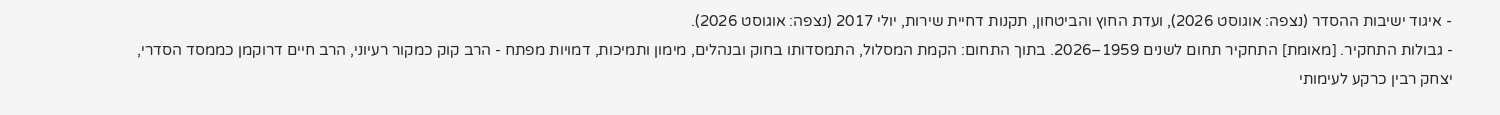- איגוד ישיבות ההסדר (נצפה: אוגוסט 2026), ועדת החוץ והביטחון, תקנות דחיית שירות, יולי 2017 (נצפה: אוגוסט 2026).
- גבולות התחקיר. [מאומת] התחקיר תחום לשנים 1959–2026. בתוך התחום: הקמת המסלול, התמסדותו בחוק ובנהלים, מימון ותמיכות, דמויות מפתח - הרב קוק כמקור רעיוני, הרב חיים דרוקמן כממסד הסדרי, יצחק רבין כרקע לעימותי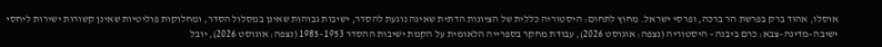אוסלו, אהוד ברק בפרשת הר ברכה, ופרסי ישראל. מחוץ לתחום: היסטוריה כללית של הציונות הדתית שאינה נוגעת להסדר, ישיבות גבוהות שאינן במסלול הסדר, ומחלוקות פוליטיות שאינן קשורות ישירות ליחסי ישיבה–מדינה–צבא: כרם ביבנה - היסטוריה (נצפה: אוגוסט 2026), עבודת מחקר בספרייה הלאומית על הקמת ישיבות ההסדר 1953–1985 (נצפה: אוגוסט 2026), יובל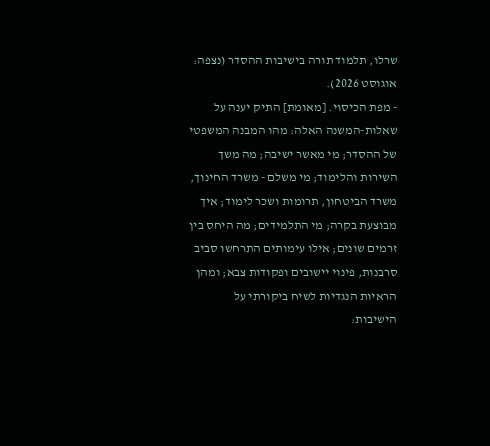שרלו, תלמוד תורה בישיבות ההסדר (נצפה: אוגוסט 2026).
- מפת הכיסוי. [מאומת] התיק יענה על שאלות-המשנה האלה: מהו המבנה המשפטי של ההסדר; מי מאשר ישיבה; מה משך השירות והלימוד; מי משלם - משרד החינוך, משרד הביטחון, תרומות ושכר לימוד; איך מבוצעת בקרה; מי התלמידים; מה היחס בין זרמים שונים; אילו עימותים התרחשו סביב סרבנות, פינוי יישובים ופקודות צבא; ומהן הראיות הנגדיות לשיח ביקורתי על הישיבות: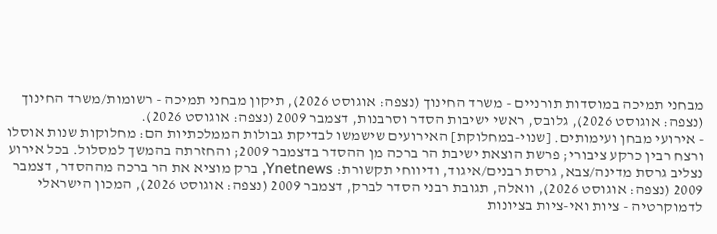מבחני תמיכה במוסדות תורניים - משרד החינוך (נצפה: אוגוסט 2026), תיקון מבחני תמיכה - רשומות/משרד החינוך (נצפה: אוגוסט 2026), גלובס, ראשי ישיבות הסדר וסרבנות, דצמבר 2009 (נצפה: אוגוסט 2026).
- אירועי מבחן ועימותים. [שנוי-במחלוקת] האירועים שישמשו לבדיקת גבולות הממלכתיות הם: מחלוקות שנות אוסלו ורצח רבין כרקע ציבורי; פרשת הוצאת ישיבת הר ברכה מן ההסדר בדצמבר 2009; והחזרתה בהמשך למסלול. בכל אירוע נצליב גרסת מדינה/צבא, גרסת רבנים/איגוד, ודיווחי תקשורת: Ynetnews, ברק מוציא את הר ברכה מההסדר, דצמבר 2009 (נצפה: אוגוסט 2026), וואלה, תגובת רבני הסדר לברק, דצמבר 2009 (נצפה: אוגוסט 2026), המכון הישראלי לדמוקרטיה - ציות ואי-ציות בציונות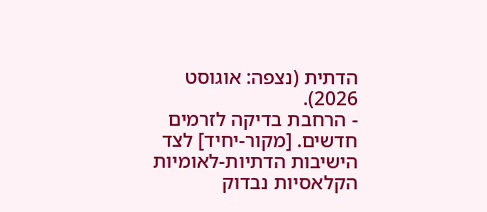הדתית (נצפה: אוגוסט 2026).
- הרחבת בדיקה לזרמים חדשים. [מקור-יחיד] לצד הישיבות הדתיות-לאומיות הקלאסיות נבדוק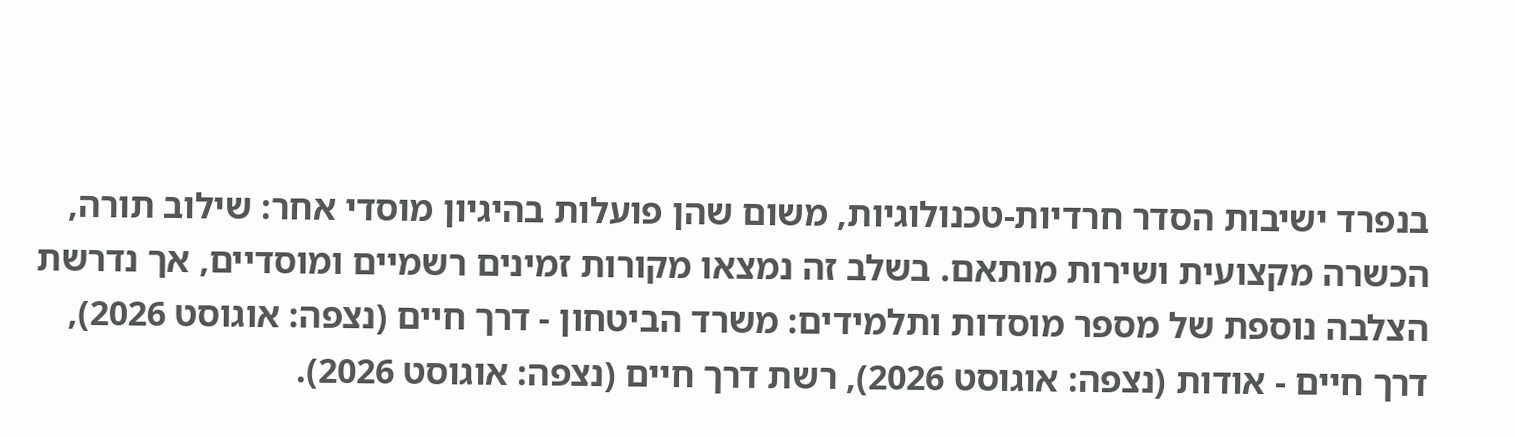בנפרד ישיבות הסדר חרדיות-טכנולוגיות, משום שהן פועלות בהיגיון מוסדי אחר: שילוב תורה, הכשרה מקצועית ושירות מותאם. בשלב זה נמצאו מקורות זמינים רשמיים ומוסדיים, אך נדרשת הצלבה נוספת של מספר מוסדות ותלמידים: משרד הביטחון - דרך חיים (נצפה: אוגוסט 2026), דרך חיים - אודות (נצפה: אוגוסט 2026), רשת דרך חיים (נצפה: אוגוסט 2026).